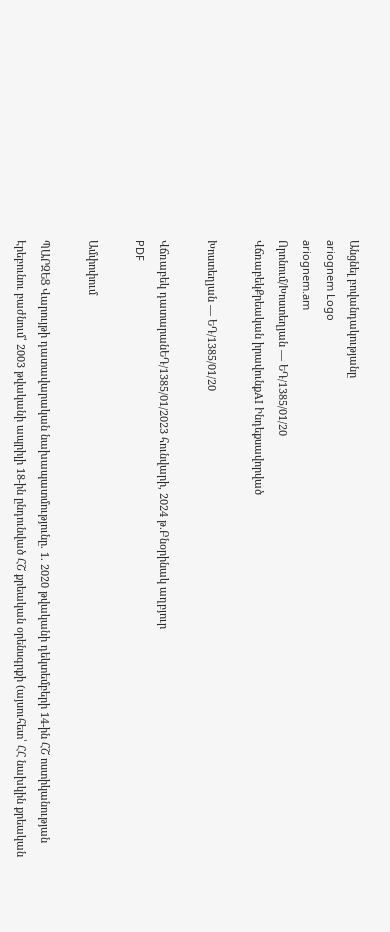Անցնել բովանդակությանը
ariognem Logo
ariognem.am
Որոնում/Խոստեղյան — ԵԴ/1385/01/20
ՎճռաբեկՔրեական իրավունքAI Ինդեքսավորված

Խոստեղյան — ԵԴ/1385/01/20

Վճռաբեկ դատարանԵԴ/1385/01/2023 հունվարի, 2024 թ.Բնօրինակ աղբյուր
PDF

Ամփոփում

ՊԱՐԶԵՑ Վարույթի դատավարական նախապատմությունը. 1. 2020 թվականի դեկտեմբերի 14-ին ՀՇ ոստիկանության Էրեբունու բաժնում՝ 2003 թվականի ապրիլի 18-ին ընդունված ՀՇ քրեական օրենսգրքի (այսուհետ՝ ՀՀ նախկին քրեական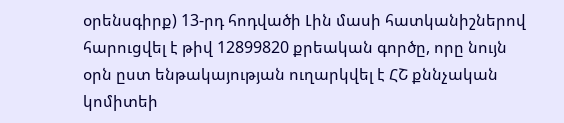օրենսգիրք) 13-րդ հոդվածի Լին մասի հատկանիշներով հարուցվել է թիվ 12899820 քրեական գործը, որը նույն օրն ըստ ենթակայության ուղարկվել է ՀՇ քննչական կոմիտեի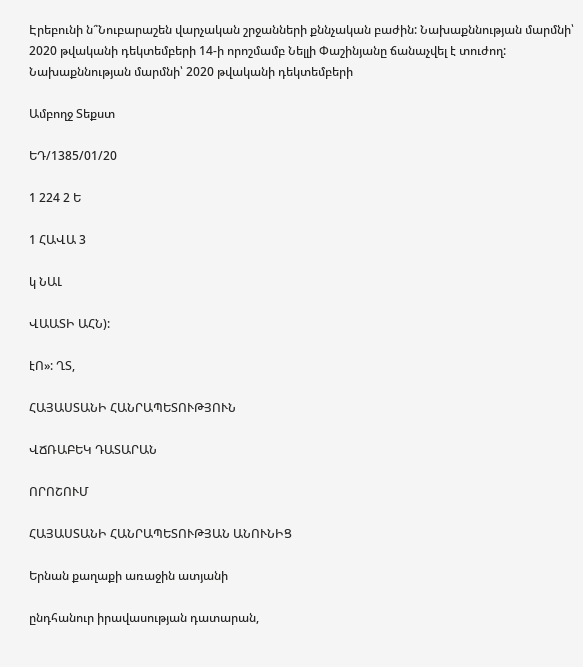Էրեբունի ն՞Նուբարաշեն վարչական շրջանների քննչական բաժին: Նախաքննության մարմնի՝ 2020 թվականի դեկտեմբերի 14-ի որոշմամբ Նելլի Փաշինյանը ճանաչվել է տուժող: Նախաքննության մարմնի՝ 2020 թվականի դեկտեմբերի

Ամբողջ Տեքստ

ԵԴ/1385/01/20

1 224 2 Ե

1 ՀԱՎԱ 3

կ ՆԱԼ

ՎԱԱՏԻ ԱՀՆ):

էՈ»: ՂՏ,

ՀԱՅԱՍՏԱՆԻ ՀԱՆՐԱՊԵՏՈՒԹՅՈՒՆ

ՎՃՌԱԲԵԿ ԴԱՏԱՐԱՆ

ՈՐՈՇՈՒՄ

ՀԱՅԱՍՏԱՆԻ ՀԱՆՐԱՊԵՏՈՒԹՅԱՆ ԱՆՈՒՆԻՑ

Երնան քաղաքի առաջին ատյանի

ընդհանուր իրավասության դատարան,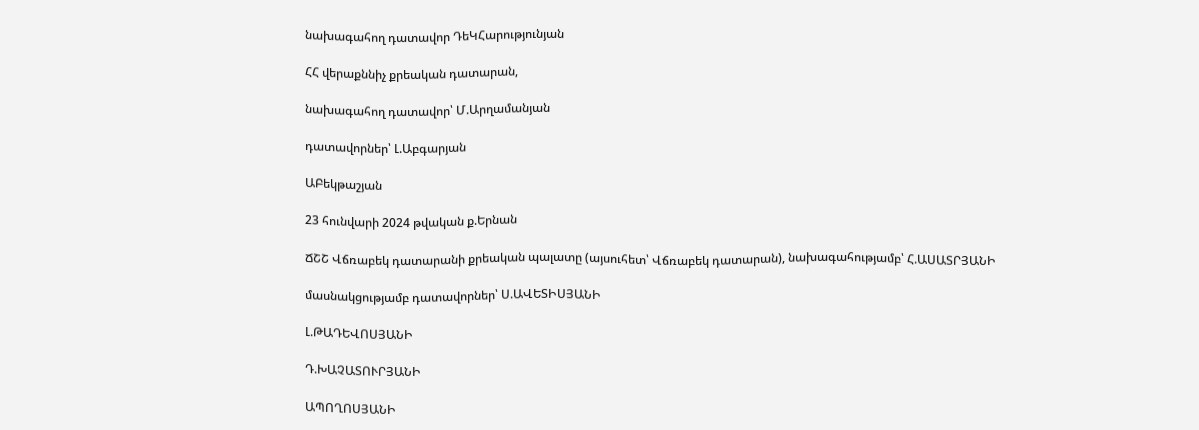նախագահող դատավոր ԴեԿՀարությունյան

ՀՀ վերաքննիչ քրեական դատարան,

նախագահող դատավոր՝ Մ.Արղամանյան

դատավորներ՝ Լ.Աբգարյան

ԱԲեկթաշյան

23 հունվարի 2024 թվական ք.Երնան

ՃՇՇ Վճռաբեկ դատարանի քրեական պալատը (այսուհետ՝ Վճռաբեկ դատարան), նախագահությամբ՝ Հ.ԱՍԱՏՐՅԱՆԻ

մասնակցությամբ դատավորներ՝ Ս.ԱՎԵՏԻՍՅԱՆԻ

Լ.ԹԱԴԵՎՈՍՅԱՆԻ

Դ.ԽԱՉԱՏՈՒՐՅԱՆԻ

ԱՊՈՂՈՍՅԱՆԻ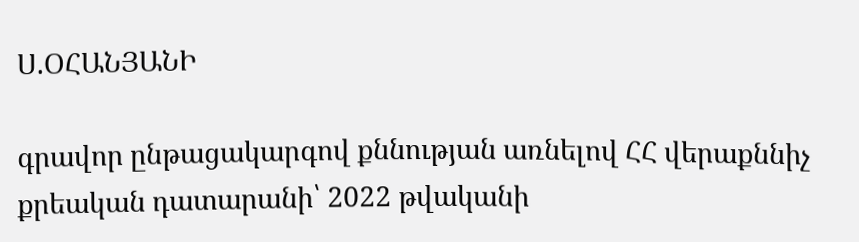Ս.ՕՀԱՆՅԱՆԻ

գրավոր ընթացակարգով քննության առնելով ՀՀ վերաքննիչ քրեական դատարանի՝ 2022 թվականի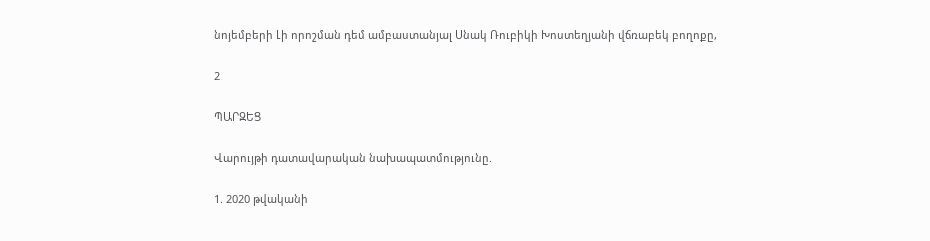նոյեմբերի Լի որոշման դեմ ամբաստանյալ Սնակ Ռուբիկի Խոստեղյանի վճռաբեկ բողոքը,

2

ՊԱՐԶԵՑ

Վարույթի դատավարական նախապատմությունը.

1. 2020 թվականի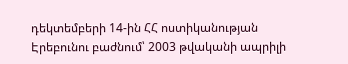դեկտեմբերի 14-ին ՀՀ ոստիկանության Էրեբունու բաժնում՝ 2003 թվականի ապրիլի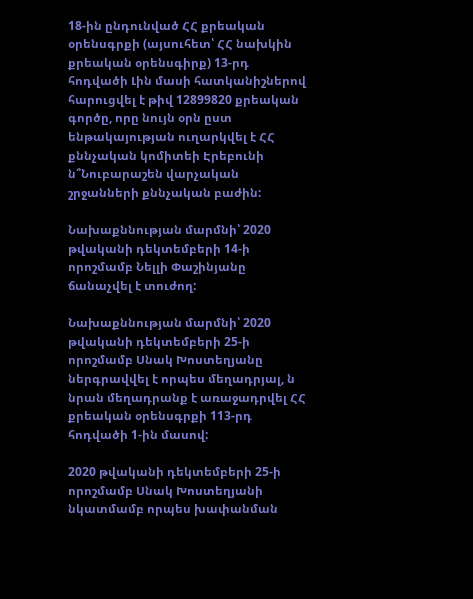18-ին ընդունված ՀՀ քրեական օրենսգրքի (այսուհետ՝ ՀՀ նախկին քրեական օրենսգիրք) 13-րդ հոդվածի Լին մասի հատկանիշներով հարուցվել է թիվ 12899820 քրեական գործը, որը նույն օրն ըստ ենթակայության ուղարկվել է ՀՀ քննչական կոմիտեի Էրեբունի ն՞Նուբարաշեն վարչական շրջանների քննչական բաժին:

Նախաքննության մարմնի՝ 2020 թվականի դեկտեմբերի 14-ի որոշմամբ Նելլի Փաշինյանը ճանաչվել է տուժող:

Նախաքննության մարմնի՝ 2020 թվականի դեկտեմբերի 25-ի որոշմամբ Սնակ Խոստեղյանը ներգրավվել է որպես մեղադրյալ, ն նրան մեղադրանք է առաջադրվել ՀՀ քրեական օրենսգրքի 113-րդ հոդվածի 1-ին մասով:

2020 թվականի դեկտեմբերի 25-ի որոշմամբ Սնակ Խոստեղյանի նկատմամբ որպես խափանման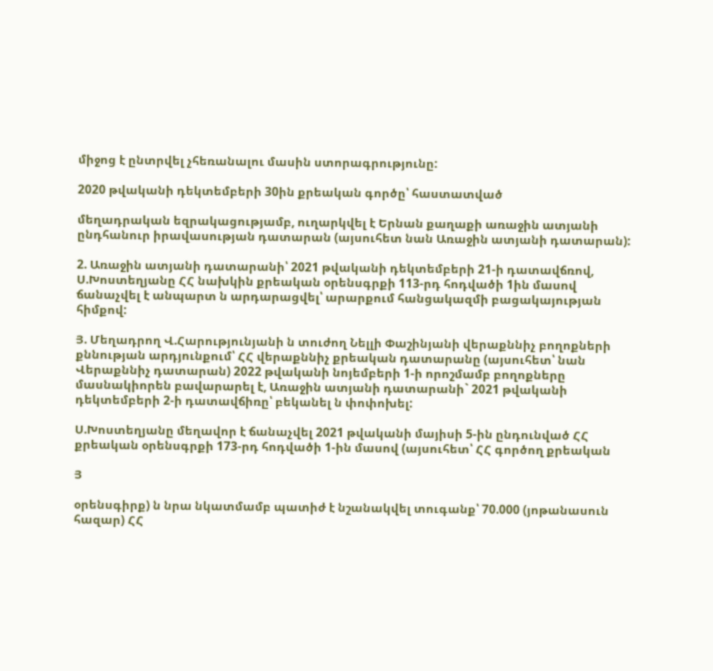միջոց է ընտրվել չհեռանալու մասին ստորագրությունը:

2020 թվականի դեկտեմբերի 30ին քրեական գործը՝ հաստատված

մեղադրական եզրակացությամբ, ուղարկվել է Երնան քաղաքի առաջին ատյանի ընդհանուր իրավասության դատարան (այսուհետ նան Առաջին ատյանի դատարան):

2. Առաջին ատյանի դատարանի՝ 2021 թվականի դեկտեմբերի 21-ի դատավճռով, Ս.Խոստեղյանը ՀՀ նախկին քրեական օրենսգրքի 113-րդ հոդվածի 1ին մասով ճանաչվել է անպարտ ն արդարացվել՝ արարքում հանցակազմի բացակայության հիմքով:

Յ. Մեղադրող Վ.Հարությունյանի ն տուժող Նելլի Փաշինյանի վերաքննիչ բողոքների քննության արդյունքում՝ ՀՀ վերաքննիչ քրեական դատարանը (այսուհետ՝ նան Վերաքննիչ դատարան) 2022 թվականի նոյեմբերի 1-ի որոշմամբ բողոքները մասնակիորեն բավարարել է, Առաջին ատյանի դատարանի` 2021 թվականի դեկտեմբերի 2-ի դատավճիռը՝ բեկանել ն փոփոխել:

Ս.Խոստեղյանը մեղավոր է ճանաչվել 2021 թվականի մայիսի 5-ին ընդունված ՀՀ քրեական օրենսգրքի 173-րդ հոդվածի 1-ին մասով (այսուհետ՝ ՀՀ գործող քրեական

Յ

օրենսգիրք) ն նրա նկատմամբ պատիժ է նշանակվել տուգանք՝ 70.000 (յոթանասուն հազար) ՀՀ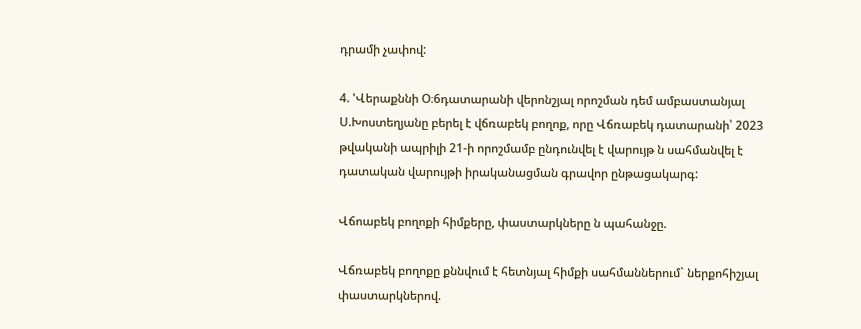դրամի չափով:

4. 'Վերաքննի Օ։6դատարանի վերոնշյալ որոշման դեմ ամբաստանյալ Ս.Խոստեղյանը բերել է վճռաբեկ բողոք, որը Վճռաբեկ դատարանի՝ 2023 թվականի ապրիլի 21-ի որոշմամբ ընդունվել է վարույթ ն սահմանվել է դատական վարույթի իրականացման գրավոր ընթացակարգ:

Վճոաբեկ բողոքի հիմքերը, փաստարկները ն պահանջը.

Վճռաբեկ բողոքը քննվում է հետնյալ հիմքի սահմաններում` ներքոհիշյալ փաստարկներով.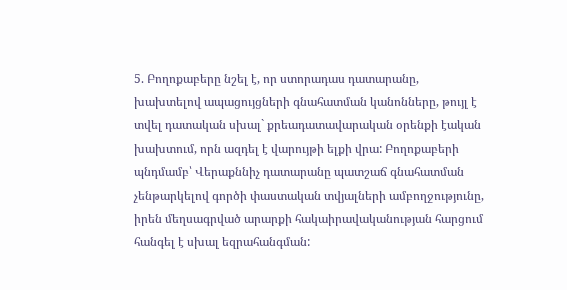5. Բողոքաբերը նշել է, որ ստորադաս դատարանը, խախտելով ապացույցների գնահատման կանոնները, թույլ է տվել դատական սխալ` քրեադատավարական օրենքի էական խախտում, որն ազդել է վարույթի ելքի վրա: Բողոքաբերի պնդմամբ՝ Վերաքննիչ դատարանը պատշաճ գնահատման չենթարկելով գործի փաստական տվյալների ամբողջությունը, իրեն մեղսագրված արարքի հակաիրավականության հարցում հանգել է սխալ եզրահանգման: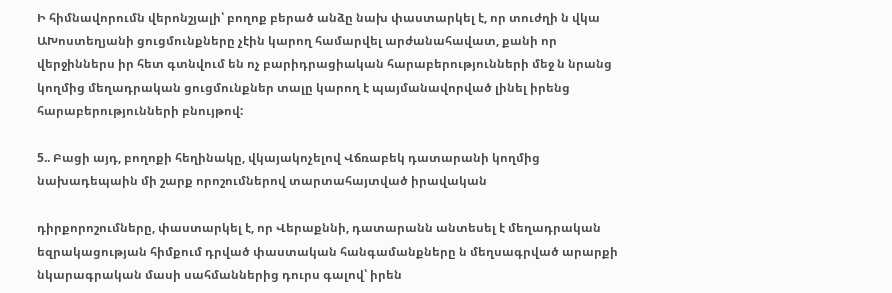Ի հիմնավորումն վերոնշյալի՝ բողոք բերած անձը նախ փաստարկել է, որ տուժղի ն վկա ԱԽոստեղյանի ցուցմունքները չէին կարող համարվել արժանահավատ, քանի որ վերջիններս իր հետ գտնվում են ոչ բարիդրացիական հարաբերությունների մեջ ն նրանց կողմից մեղադրական ցուցմունքներ տալը կարող է պայմանավորված լինել իրենց հարաբերությունների բնույթով:

5.. Բացի այդ, բողոքի հեղինակը, վկայակոչելով Վճռաբեկ դատարանի կողմից նախադեպաին մի շարք որոշումներով տարտահայտված իրավական

դիրքորոշումները, փաստարկել է, որ Վերաքննի, դատարանն անտեսել է մեղադրական եզրակացության հիմքում դրված փաստական հանգամանքները ն մեղսագրված արարքի նկարագրական մասի սահմաններից դուրս գալով՝ իրեն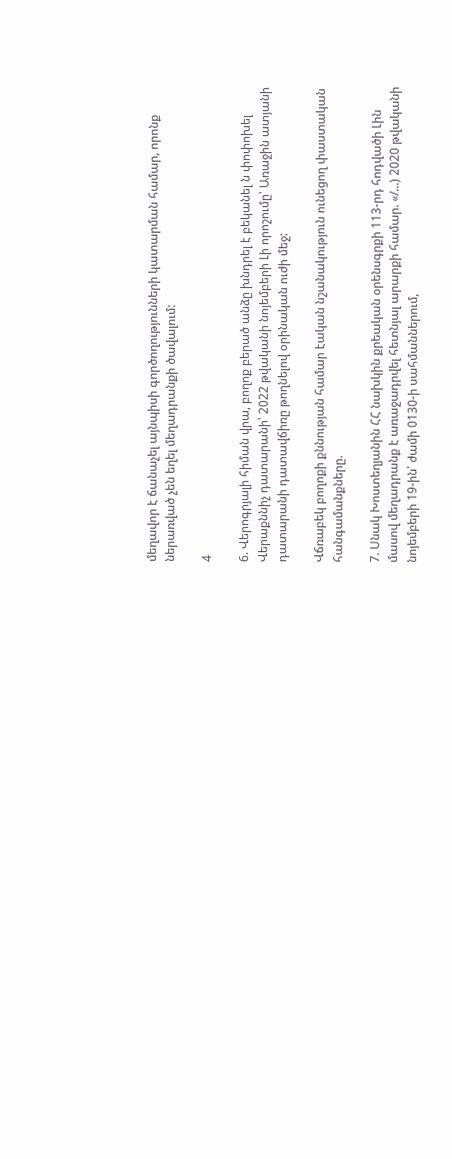մեղավոր է ճանաչել այնպիսի գործողությունների կատարման համար, որոնք ներառված չեն եղել մեղադրանքի ծավալում:

4

6. Վերոգրյալի հիման վրա, բողոք բերած անձը խնդրել է բեկանել ն փոփոխել Վերաքննիչ դատարանի՝ 2022 թվականի նոյեմբերի Լի որոշումը՝ Առաջին ատյանի դատարանի դատավճիռը թողնելով օրինական ուժի մեջ:

Վճռաբեկ բողոքի քննության համար էական նշանակություն ունեցող փաստական հանգամանքները.

7. Սնակ Խոստեղյանին ՀՀ նախկին քրեական օրենսգրքի 113-րդ հոդվածի Լին մասով մեղադրանք է առաջադրվել հետնյալ արարքի համար. «/...) 2020 թվականի նոյեմբերի 19-ին՝ ժամի 0130-ի սահմաններում,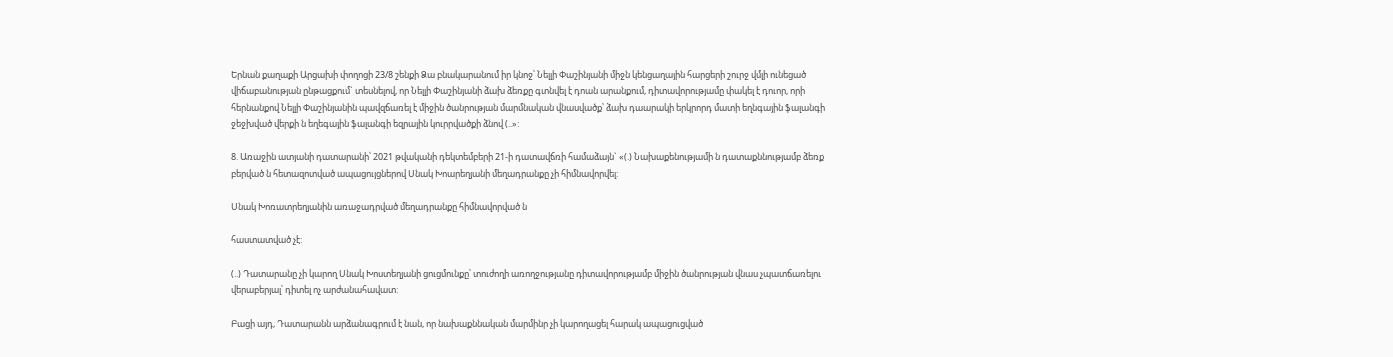Երնան քաղաքի Արցախի փողոցի 23/8 շենքի Ձա բնակարանում իր կնոջ՝ Նելլի Փաշինյանի միջն կենցաղային հարցերի շուրջ վմլի ունեցած վիճաբանության ընթացքում` տեսնելով, որ Նելլի Փաշինյանի ձախ ձեռքը գտնվել է դոան արանքում, դիտավորությամը փակել է դուոր, որի հերնանքով Նելլի Փաշինյանին պավզճառել է միջին ծանրության մարմնական վնասվածք՝ ձախ դաարակի երկրորդ մատի եղնգային ֆալանգի ջեջխված վերքի ն եղեգային ֆալանգի եզրային կուրրվածքի ձնով (..»:

8. Առաջին ատյանի դատարանի՝ 2021 թվականի դեկտեմբերի 21-ի դատավճռի համաձայն` «(.) Նախաքենությամի ն դատաքննությամբ ձեռք բերված ն հետազոտված ապացույցներով Սնակ Խոարեղյանի մեղադրանքը չի հիմնավորվել:

Սնակ Խոռատրեղյանին առաջադրված մեղադրանքը հիմնավորված ն

հաստատված չէ:

(..) Դատարանը չի կարող Սնակ Խոստեղյանի ցուցմունքը՝ տուժողի առողջությանը դիտավորությամբ միջին ծանրության վնաս չպատճառելու վերաբերյալ՝ դիտել ոչ արժանահավատ:

Բացի այդ, Դատարանն արձանագրում է նան, որ նախաքննական մարմինր չի կարողացել հարակ ապացուցված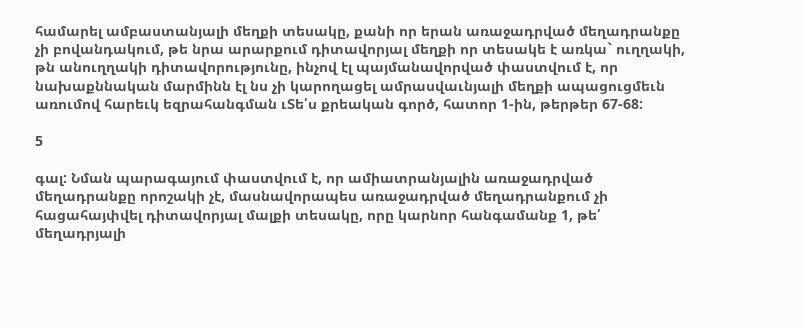համարել ամբաստանյալի մեղքի տեսակը, քանի որ երան առաջադրված մեղադրանքը չի բովանդակում, թե նրա արարքում դիտավորյալ մեղքի որ տեսակե է առկա` ուղղակի, թն անուղղակի դիտավորությունը, ինչով էլ պայմանավորված փաստվում է, որ նախաքննական մարմինն էլ նս չի կարողացել ամրասվաւնյալի մեղքի ապացուցմեւն առումով հարեւկ եզրահանգման ւՏե՛ս քրեական գործ, հատոր 1-ին, թերթեր 67-68:

5

գալ: Նման պարագայում փաստվում է, որ ամիատրանյալին առաջադրված մեղադրանքը որոշակի չէ, մասնավորապես առաջադրված մեղադրանքում չի հացահայփվել դիտավորյալ մալքի տեսակը, որը կարնոր հանգամանք 1, թե՛ մեղադրյալի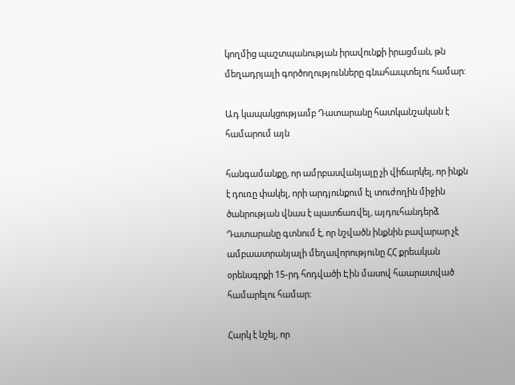կողմից պաշտպանության իրավունքի իրացման, թն մեղադրյալի գործողությունները գնահապտելու համար:

Ադ կապակցությամբ Դատարանը հատկանշական է համարում այն

հանգամանքը, որ ամրբասվանյալը չի վիճարկել, որ ինքն է դուռը փակել, որի արդյունքում էլ տուժողին միջին ծանրության վնաս է պատճառվել, այդուհանդերձ Դատարանը գտնում է, որ նշվածն ինքնին բավարար չէ ամբաատրանյալի մեղավորությունը ՀՀ քրեական օրենսգրքի 15-րդ հոդվածի Էին մասով հաարատված համարելու համար:

Հարկ է նշել, որ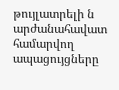թույլատրելի ն արժանահավատ համարվող ապացույցները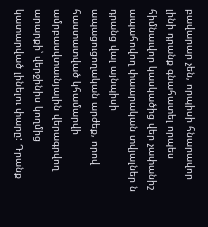բավարար չեն, որպիսի հնարավոր լինի դրանք գնահատել որպես հիմնաւվոր կասկածից վեր չափանիշ ապահովող փաարական տվյալներ ն դրանց վալ այնպիսի ապացուցողական արժեք, որով հաստատված կհամարվի ամրբասվտաւնյալին վերագրվող արարքի՝ վերջինիս կողմից կատարված լինելու փարը: Դրանք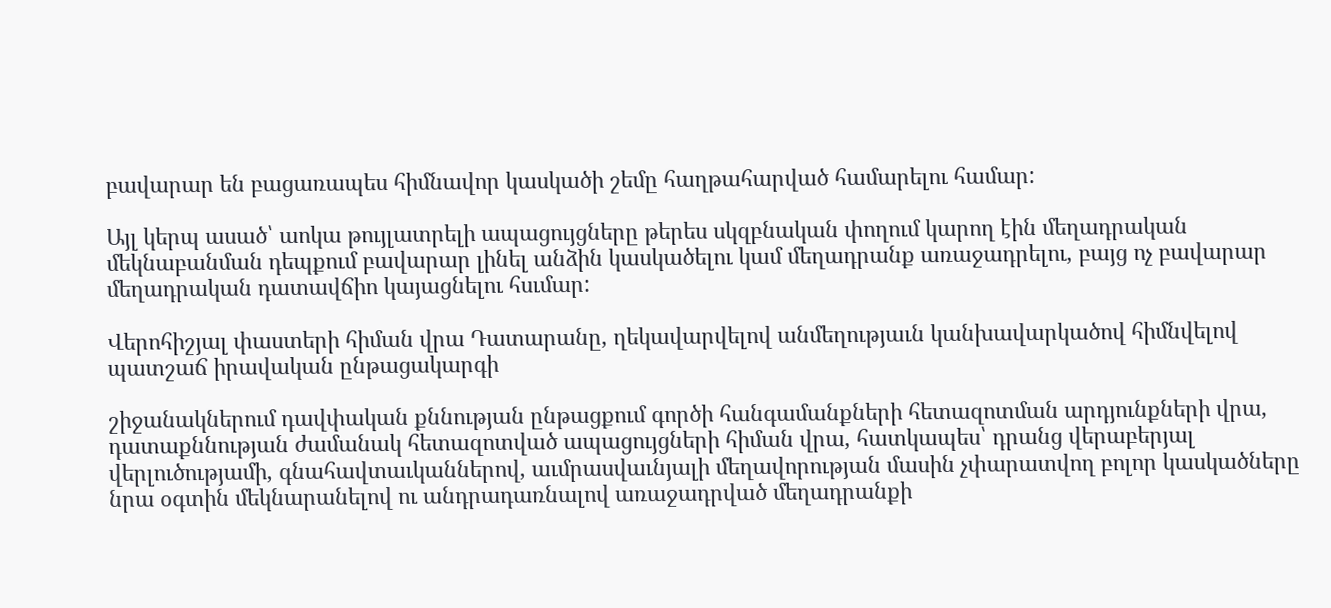բավարար են բացառապես հիմնավոր կասկածի շեմը հաղթահարված համարելու համար:

Այլ կերպ ասած՝ աոկա թույլատրելի ապացույցները թերես սկզբնական փողում կարող էին մեղադրական մեկնաբանման դեպքում բավարար լինել անձին կասկածելու կամ մեղադրանք առաջադրելու, բայց ոչ բավարար մեղադրական դատավճիո կայացնելու հսւմար:

Վերոհիշյալ փաստերի հիման վրա Դատարանը, ղեկավարվելով անմեղությաւն կանխավարկածով հիմնվելով պատշաճ իրավական ընթացակարգի

շիջանակներում դավփական քննության ընթացքում գործի հանգամանքների հետազոտման արդյունքների վրա, դատաքննության ժամանակ հետազոտված ապացույցների հիման վրա, հատկապես՝ դրանց վերաբերյալ վերլուծությամի, գնահավտաւկաններով, աւմրասվաւնյալի մեղավորության մասին չփարատվող բոլոր կասկածները նրա օգտին մեկնարանելով ու անդրադառնալով առաջադրված մեղադրանքի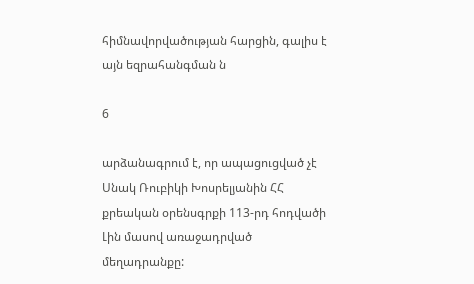հիմնավորվածության հարցին, գալիս է այն եզրահանգման ն

6

արձանագրում է, որ ապացուցված չէ Սնակ Ռուբիկի Խոսրելյանին ՀՀ քրեական օրենսգրքի 113-րդ հոդվածի Լին մասով առաջադրված մեղադրանքը: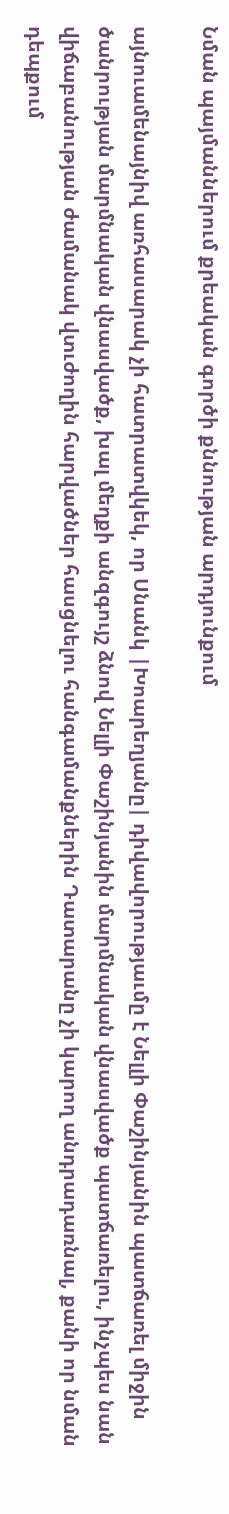Նման պայմաններում քրեական գործի քննության արդյունքում

այնուամենայնիվ առհասարակ չի հատրատվկեկ, որ Սնանկ |Խոարեղյանը| դիվավորությաւմը է Նելլի Փաշինյանին պատճառել միջին ծանրության մարմնական վնասվածք, խալ մեղքի անզգույշ ձնով Նելլի Փաշինյանին մարմնական վնասվածք պատճառելու, ինչպես նան վիճաբանության ժամանակ վտւժողին հարվածներ հասցնելու հանգամանքներին Դատարանը չի կարող անդրադառնալ, քանի որ նման դեպքում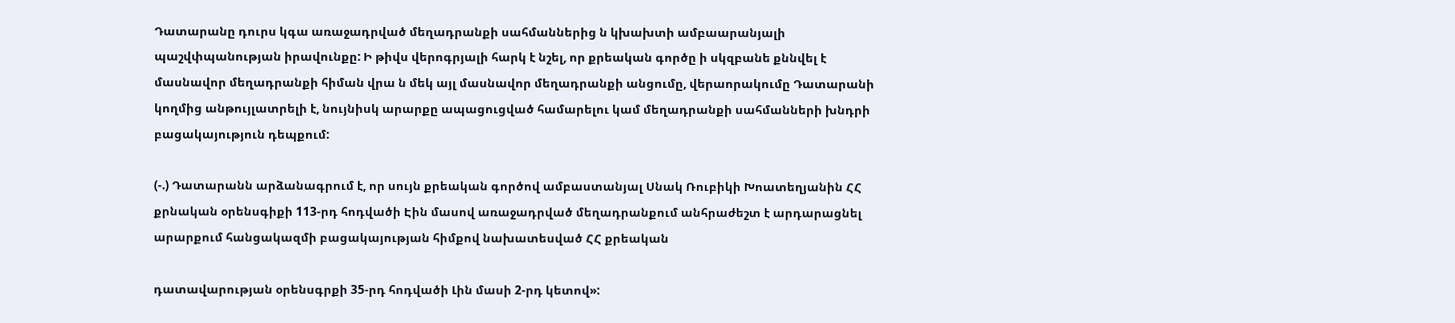Դատարանը դուրս կգա առաջադրված մեղադրանքի սահմաններից ն կխախտի ամբաարանյալի պաշվփպանության իրավունքը: Ի թիվս վերոգրյալի հարկ է նշել, որ քրեական գործը ի սկզբանե քննվել է մասնավոր մեղադրանքի հիման վրա ն մեկ այլ մասնավոր մեղադրանքի անցումը, վերաորակումը Դատարանի կողմից անթույլատրելի է, նույնիսկ արարքը ապացուցված համարելու կամ մեղադրանքի սահմանների խնդրի բացակայություն դեպքում:

(-.) Դատարանն արձանագրում է, որ սույն քրեական գործով ամբաստանյալ Սնակ Ռուբիկի Խոատեղյանին ՀՀ քրնական օրենսգիքի 113-րդ հոդվածի Էին մասով առաջադրված մեղադրանքում անհրաժեշտ է արդարացնել արարքում հանցակազմի բացակայության հիմքով նախատեսված ՀՀ քրեական

դատավարության օրենսգրքի 35-րդ հոդվածի Լին մասի 2-րդ կետով»: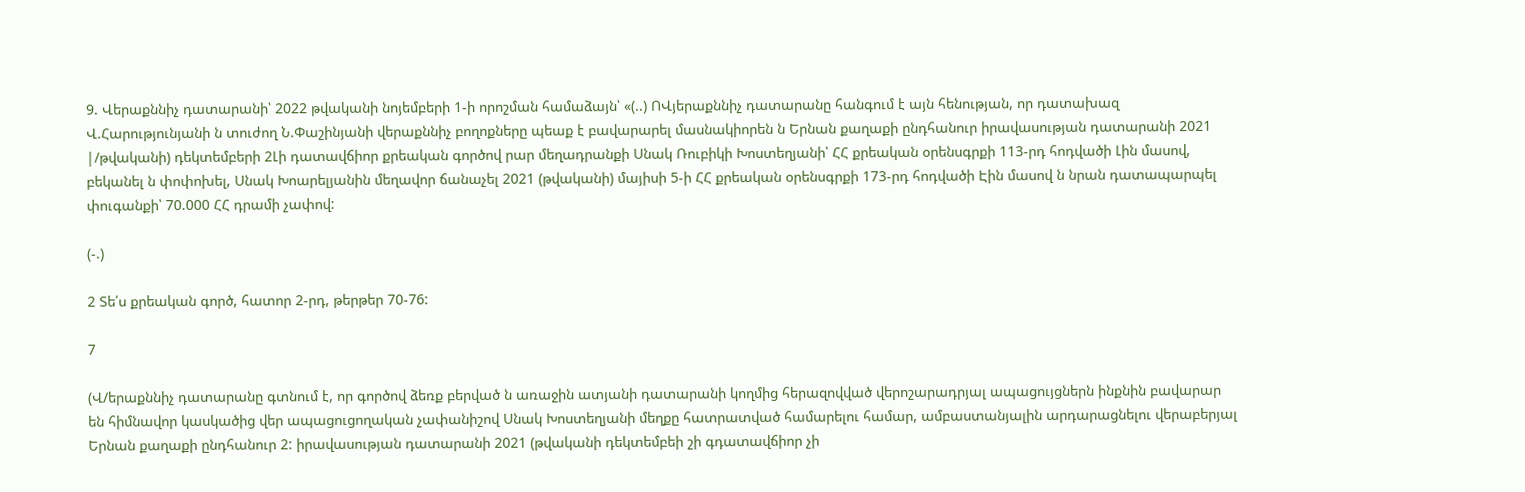9. Վերաքննիչ դատարանի՝ 2022 թվականի նոյեմբերի 1-ի որոշման համաձայն՝ «(..) ՈՎյերաքննիչ դատարանը հանգում է այն հենության, որ դատախազ Վ.Հարությունյանի ն տուժող Ն.Փաշինյանի վերաքննիչ բողոքները պեաք է բավարարել մասնակիորեն ն Երնան քաղաքի ընդհանուր իրավասության դատարանի 2021 |/թվականի) դեկտեմբերի 2Լի դատավճիոր քրեական գործով րար մեղադրանքի Սնակ Ռուբիկի Խոստեղյանի՝ ՀՀ քրեական օրենսգրքի 113-րդ հոդվածի Լին մասով, բեկանել ն փոփոխել, Սնակ Խոարելյանին մեղավոր ճանաչել 2021 (թվականի) մայիսի 5-ի ՀՀ քրեական օրենսգրքի 173-րդ հոդվածի Էին մասով ն նրան դատապարպել փուգանքի՝ 70.000 ՀՀ դրամի չափով:

(-.)

2 Տե՛ս քրեական գործ, հատոր 2-րդ, թերթեր 70-76:

7

(Վ/երաքննիչ դատարանը գտնում է, որ գործով ձեռք բերված ն առաջին ատյանի դատարանի կողմից հերազովված վերոշարադրյալ ապացույցներն ինքնին բավարար են հիմնավոր կասկածից վեր ապացուցողական չափանիշով Սնակ Խոստեղյանի մեղքը հատրատված համարելու համար, ամբաստանյալին արդարացնելու վերաբերյալ Երնան քաղաքի ընդհանուր 2: իրավասության դատարանի 2021 (թվականի դեկտեմբեի շի գդատավճիոր չի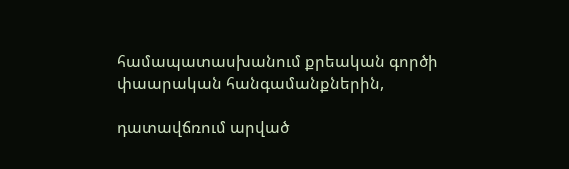համապատասխանում քրեական գործի փաարական հանգամանքներին,

դատավճռում արված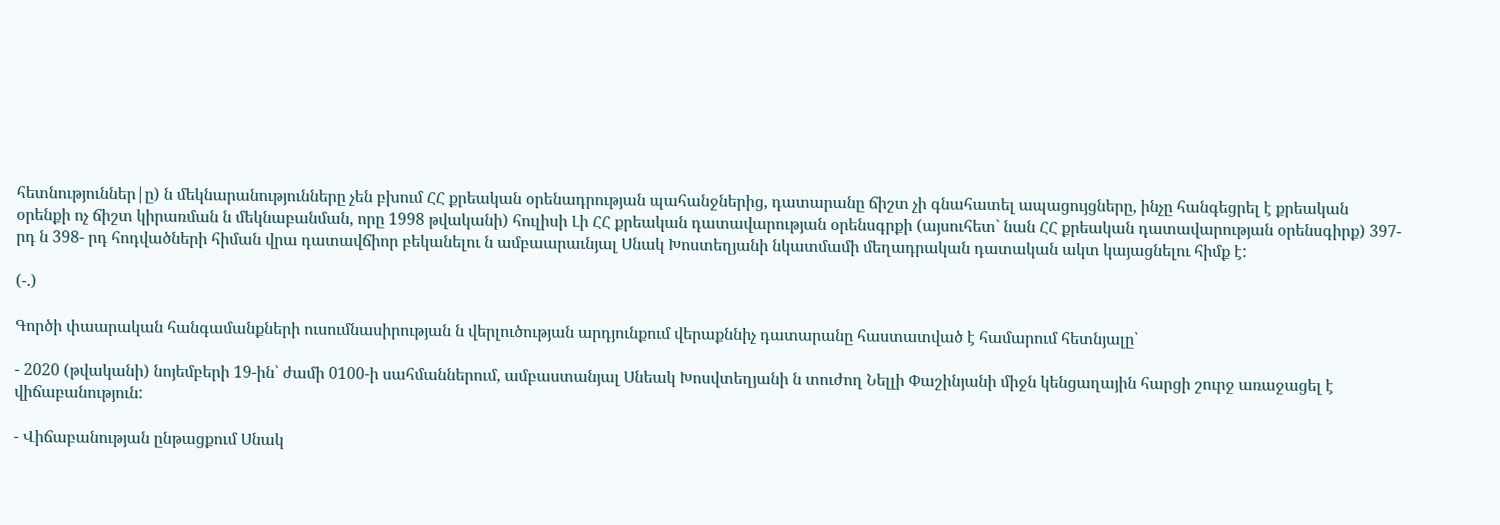հետնություններ|ը) ն մեկնարանությունները չեն բխում ՀՀ քրեական օրենադրության պահանջներից, դատարանը ճիշտ չի գնահատել ապացույցները, ինչը հանգեցրել է քրեական օրենքի ոչ ճիշտ կիրառման ն մեկնաբանման, որը 1998 թվականի) հուլիսի Լի ՀՀ քրեական դատավարության օրենսգրքի (այսուհետ` նան ՀՀ քրեական դատավարության օրենսգիրք) 397-րդ ն 398- րդ հոդվածների հիման վրա դատավճիոր բեկանելու ն ամբաարաւնյալ Սնակ Խոստեղյանի նկատմամի մեղադրական դատական ակտ կայացնելու հիմք է:

(-.)

Գործի փաարական հանգամանքների ուսումնասիրության ն վերլուծության արդյունքում վերաքննիչ դատարանը հաստատված է համարում հետնյալը՝

- 2020 (թվականի) նոյեմբերի 19-ին՝ ժամի 0100-ի սահմաններում, ամբաստանյալ Սնեակ Խոսվտեղյանի ն տուժող Նելլի Փաշինյանի միջն կենցաղային հարցի շուրջ առաջացել է վիճաբանություն:

- Վիճաբանության ընթացքում Սնակ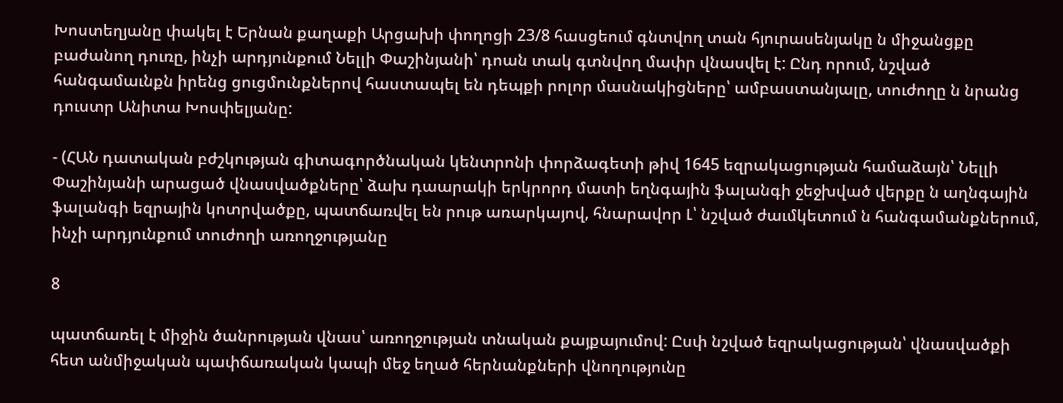Խոստեղյանը փակել է Երնան քաղաքի Արցախի փողոցի 23/8 հասցեում գնտվող տան հյուրասենյակը ն միջանցքը բաժանող դուռը, ինչի արդյունքում Նելլի Փաշինյանի՝ դոան տակ գտնվող մափր վնասվել է: Ընդ որում, նշված հանգամաւնքն իրենց ցուցմունքներով հաստապել են դեպքի րոլոր մասնակիցները՝ ամբաստանյալը, տուժողը ն նրանց դուստր Անիտա Խոսփելյանը:

- (ՀԱՆ դատական բժշկության գիտագործնական կենտրոնի փորձագետի թիվ 1645 եզրակացության համաձայն՝ Նելլի Փաշինյանի արացած վնասվածքները՝ ձախ դաարակի երկրորդ մատի եղնգային ֆալանգի ջեջխված վերքը ն աղնգային ֆալանգի եզրային կոտրվածքը, պատճառվել են րութ առարկայով, հնարավոր Լ՝ նշված ժաւմկետում ն հանգամանքներում, ինչի արդյունքում տուժողի առողջությանը

8

պատճառել է միջին ծանրության վնաս՝ առողջության տնական քայքայումով: Ըսփ նշված եզրակացության՝ վնասվածքի հետ անմիջական պափճառական կապի մեջ եղած հերնանքների վնողությունը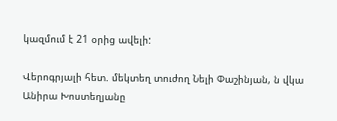կազմում է 21 օրից ավելի:

Վերոգրյալի հետ. մեկտեղ տուժող Նելի Փաշինյան, ն վկա Անիրա Խոստեղյանը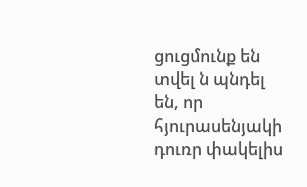ցուցմունք են տվել ն պնդել են, որ հյուրասենյակի դուռր փակելիս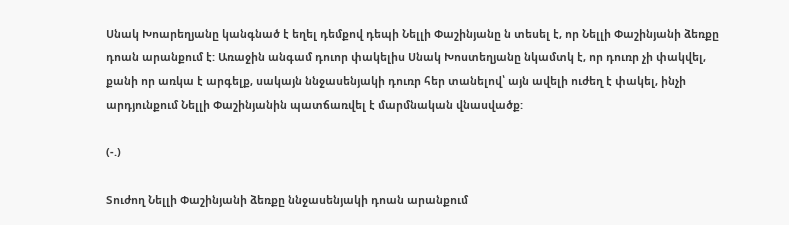Սնակ Խոարեղյանը կանգնած է եղել դեմքով դեպի Նելլի Փաշինյանը ն տեսել է, որ Նելլի Փաշինյանի ձեռքը դոան արանքում է: Առաջին անգամ դուոր փակելիս Սնակ Խոստեղյանը նկամտկ է, որ դուռր չի փակվել, քանի որ առկա է արգելք, սակայն ննջասենյակի դուռր հեր տանելով՝ այն ավելի ուժեղ է փակել, ինչի արդյունքում Նելլի Փաշինյանին պատճառվել է մարմնական վնասվածք:

(-.)

Տուժող Նելլի Փաշինյանի ձեռքը ննջասենյակի դոան արանքում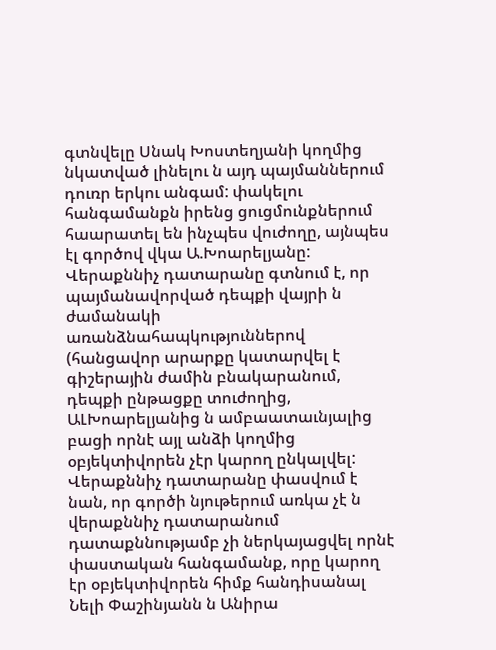գտնվելը Սնակ Խոստեղյանի կողմից նկատված լինելու ն այդ պայմաններում դուռր երկու անգամ: փակելու հանգամանքն իրենց ցուցմունքներում հաարատել են ինչպես վուժողը, այնպես էլ գործով վկա Ա.Խոարելյանը: Վերաքննիչ դատարանը գտնում է, որ պայմանավորված դեպքի վայրի ն ժամանակի առանձնահապկություններով (հանցավոր արարքը կատարվել է գիշերային ժամին բնակարանում, դեպքի ընթացքը տուժողից, ԱԼԽոարելյանից ն ամբաատաւնյալից բացի որնէ այլ անձի կողմից օբյեկտիվորեն չէր կարող ընկալվել: Վերաքննիչ դատարանը փասվում է նան, որ գործի նյութերում առկա չէ ն վերաքննիչ դատարանում դատաքննությամբ չի ներկայացվել որնէ փաստական հանգամանք, որը կարող էր օբյեկտիվորեն հիմք հանդիսանալ Նելի Փաշինյանն ն Անիրա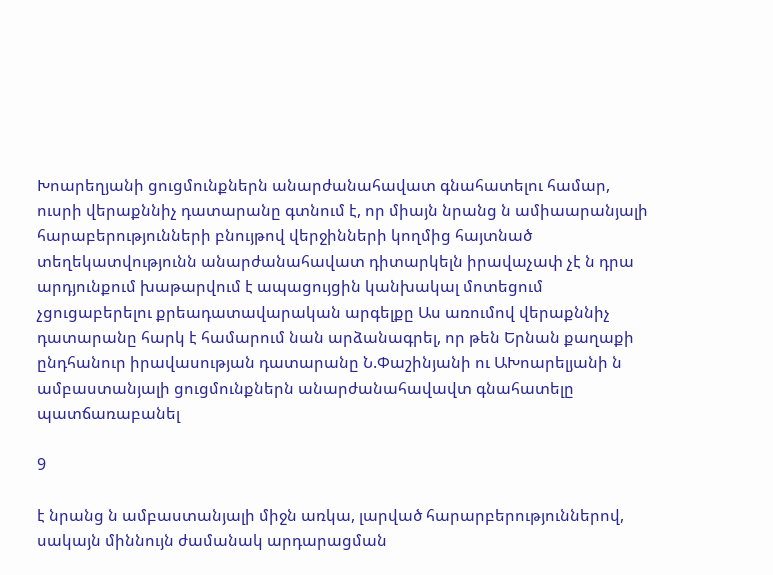Խոարեղյանի ցուցմունքներն անարժանահավատ գնահատելու համար, ուսրի վերաքննիչ դատարանը գտնում է, որ միայն նրանց ն ամիաարանյալի հարաբերությունների բնույթով վերջինների կողմից հայտնած տեղեկատվությունն անարժանահավատ դիտարկելն իրավաչափ չէ ն դրա արդյունքում խաթարվում է ապացույցին կանխակալ մոտեցում չցուցաբերելու քրեադատավարական արգելքը Աս առումով վերաքննիչ դատարանը հարկ է համարում նան արձանագրել, որ թեն Երնան քաղաքի ընդհանուր իրավասության դատարանը Ն.Փաշինյանի ու ԱԽոարելյանի ն ամբաստանյալի ցուցմունքներն անարժանահավավտ գնահատելը պատճառաբանել

9

է նրանց ն ամբաստանյալի միջն առկա, լարված հարարբերություններով, սակայն միննույն ժամանակ արդարացման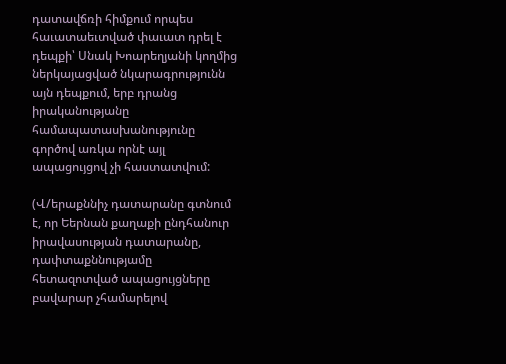դատավճռի հիմքում որպես հաւատաեւտված փաւատ դրել է դեպքի՝ Սնակ Խոարեղյանի կողմից ներկայացված նկարագրությունն այն դեպքում, երբ դրանց իրականությանը համապատասխանությունը գործով առկա որնէ այլ ապացույցով չի հաստատվում:

(Վ/երաքննիչ դատարանը գտնում է, որ Եերնան քաղաքի ընդհանուր իրավասության դատարանը, դափտաքննությամը հետազոտված ապացույցները բավարար չհամարելով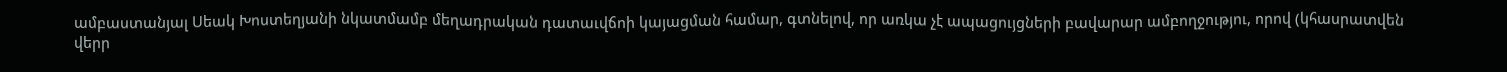ամբաստանյալ Սեակ Խոստեղյանի նկատմամբ մեղադրական դատաւվճոի կայացման համար, գտնելով, որ առկա չէ ապացույցների բավարար ամբողջությու, որով (կհասրատվեն վերր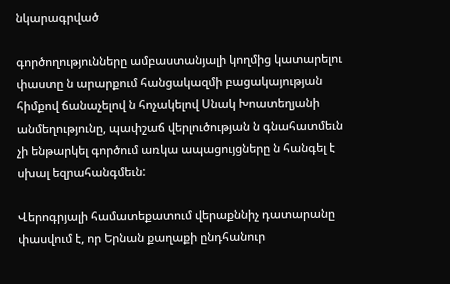նկարագրված

գործողությունները ամբաստանյալի կողմից կատարելու փաստը ն արարքում հանցակազմի բացակայության հիմքով ճանաչելով ն հոչակելով Սնակ Խոատեղյանի անմեղությունը, պափշաճ վերլուծության ն գնահատմեւն չի ենթարկել գործում առկա ապացույցները ն հանգել է սխալ եզրահանգմեւն:

Վերոգրյալի համատեքատում վերաքննիչ դատարանը փասվում է, որ Երնան քաղաքի ընդհանուր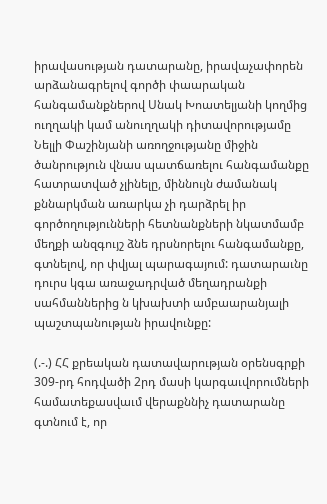իրավասության դատարանը, իրավաչափորեն արձանագրելով գործի փաարական հանգամանքներով Սնակ Խոատելյանի կողմից ուղղակի կամ անուղղակի դիտավորությամը Նելլի Փաշինյանի առողջությանը միջին ծանրություն վնաս պատճառելու հանգամանքը հատրատված չլինելը, միննույն ժամանակ քննարկման առարկա չի դարձրել իր գործողությունների հետնանքների նկատմամբ մեղքի անզգույշ ձնե դրսնորելու հանգամանքը, գտնելով, որ փվյալ պարագայում: դատարաւնը դուրս կգա առաջադրված մեղադրանքի սահմաններից ն կխախտի ամբաարանյալի պաշտպանության իրավունքը:

(.-.) ՀՀ քրեական դատավարության օրենսգրքի 309-րդ հոդվածի 2րդ մասի կարգաւվորումների համատեքասվաւմ վերաքննիչ դատարանը գտնում է, որ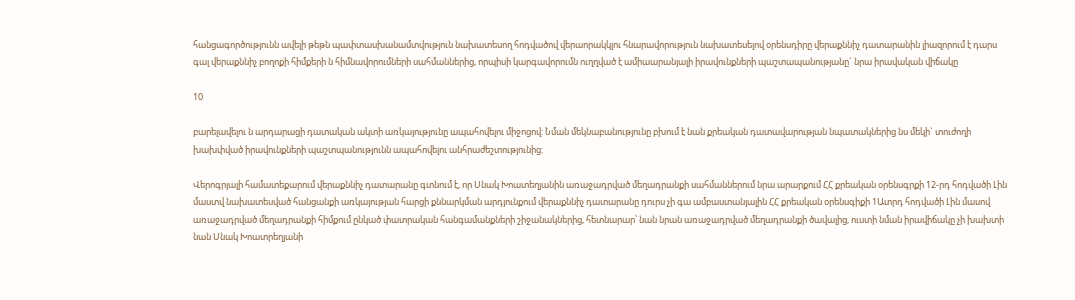հանցագործությունն ավելի թեթն պափտասխանամտվություն նախատեսող հոդվածով վերաորակկլու հնարավորություն նախատեսելով օրենսդիրը վերաքննիչ դատարանին լիազորում է դարս գալ վերաքննիչ բողոքի հիմքերի ն հիմնավորումների սահմաններից, որպիսի կարգավորումն ուղղված է ամիաարանյալի իրավունքների պաշտապանությանը` նրա իրավական վիճակը

10

բարելավելու ն արդարացի դատական ակտի առկայությունը ապահովելու միջոցով: Նման մեկնաբանությունը բխում է նան քրեական դատավարության նպատակներից նս մեկի` տուժողի խախփված իրավունքների պաշտպանությունն ապահովելու անհրաժեշտությունից:

Վերոգրյալի համատեքարում վերաքննիչ դատարանը գտնում է, որ Սնակ Խոատեղյանին առաջադրված մեղադրանքի սահմաններում նրա արարքում ՀՀ քրեական օրենսգրքի 12-րդ հոդվածի Լին մաստվ նախատեսված հանցանքի առկայության հարցի քննարկման արդյունքում վերաքննիչ դատարանը դուրս չի գա ամբաստանյալին ՀՀ քրեական օրենսգիքի 1Ատրդ հոդվածի Լին մասով առաջադրված մեղադրանքի հիմքում ընկած փատրական հանգամանքների շիջանակներից, հետնարար՝ նան նրան առաջադրված մեղադրանքի ծավալից, ուստի նման իրավիճակը չի խախտի նան Սնակ Խոատրեղյանի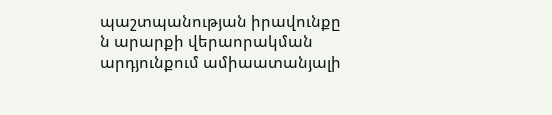պաշտպանության իրավունքը ն արարքի վերաորակման արդյունքում ամիաատանյալի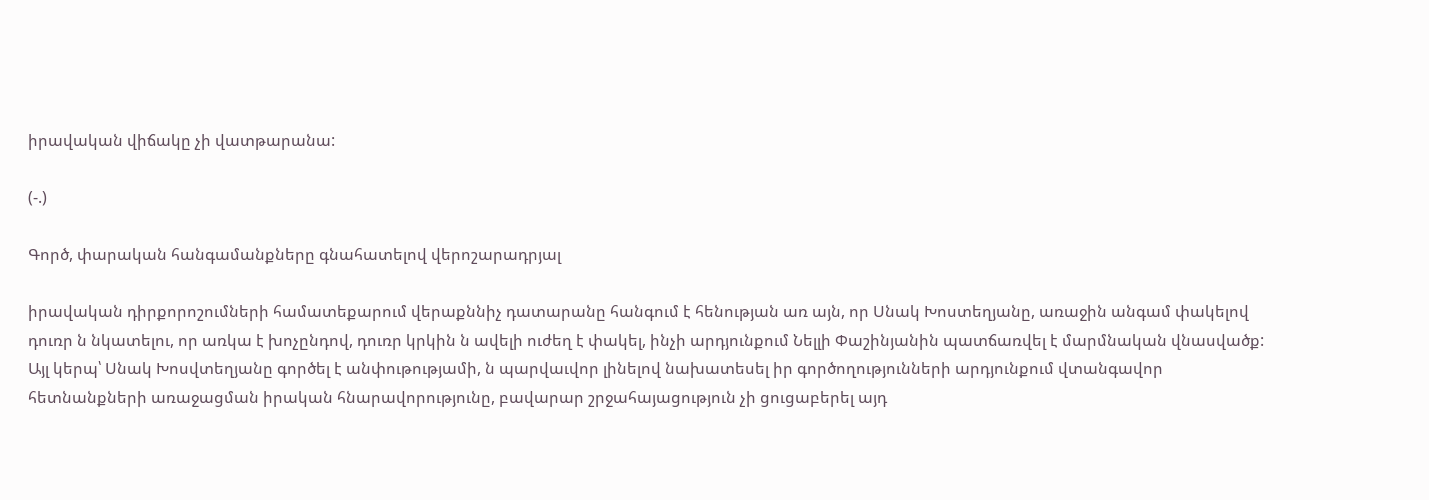իրավական վիճակը չի վատթարանա:

(-.)

Գործ, փարական հանգամանքները գնահատելով վերոշարադրյալ

իրավական դիրքորոշումների համատեքարում վերաքննիչ դատարանը հանգում է հենության առ այն, որ Սնակ Խոստեղյանը, առաջին անգամ փակելով դուռր ն նկատելու, որ առկա է խոչընդով, դուռր կրկին ն ավելի ուժեղ է փակել, ինչի արդյունքում Նելլի Փաշինյանին պատճառվել է մարմնական վնասվածք: Այլ կերպ՝ Սնակ Խոսվտեղյանը գործել է անփութությամի, ն պարվաւվոր լինելով նախատեսել իր գործողությունների արդյունքում վտանգավոր հետնանքների առաջացման իրական հնարավորությունը, բավարար շրջահայացություն չի ցուցաբերել այդ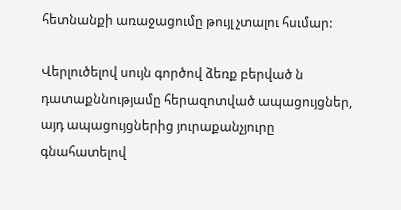հետնանքի առաջացումը թույլ չտալու հսւմար:

Վերլուծելով սույն գործով ձեռք բերված ն դատաքննությամը հերազոտված ապացույցներ, այդ ապացույցներից յուրաքանչյուրը գնահատելով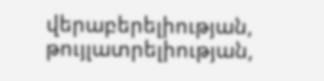վերաբերելիության, թույլատրելիության,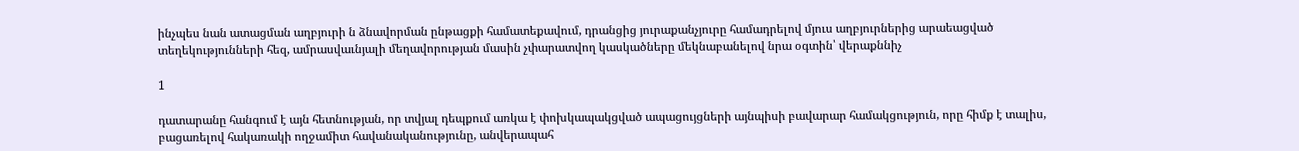ինչպես նան ատացման աղբյուրի ն ձնավորման ընթացքի համատեքավում, դրանցից յուրաքանչյուրը համադրելով մյուս աղբյուրներից արաեացված տեղեկությունների հեզ, ամրասվաւնյալի մեղավորության մասին չփարատվող կասկածները մեկնաբանելով նրա օգտին՝ վերաքննիչ

1

դատարանը հանգում է այն հետնության, որ տվյալ դեպքում առկա է փոխկապակցված ապացույցների այնպիսի բավարար համակցություն, որը հիմք է տալիս, բացառելով հակառակի ողջամիտ հավանականությունը, անվերապահ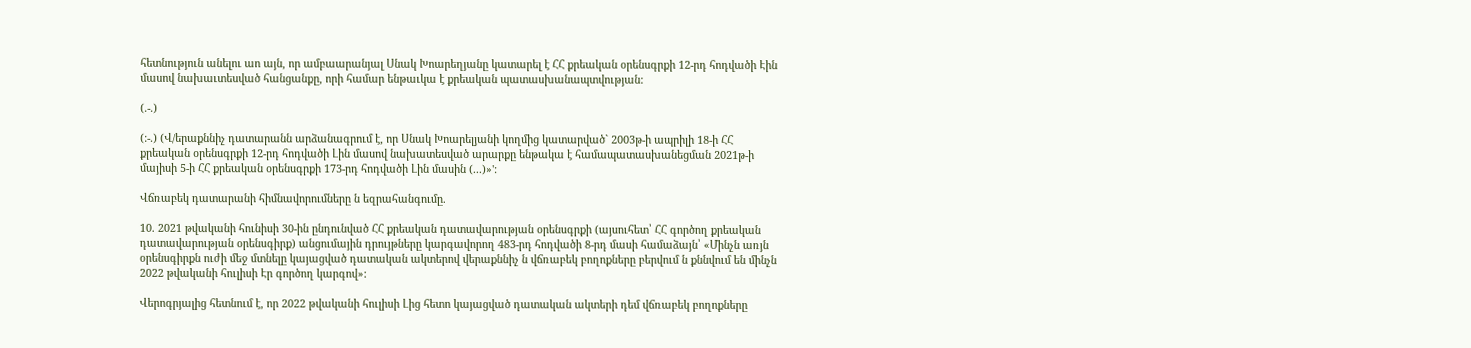հետնություն անելու աո այն, որ ամբաարանյալ Սնակ Խոարեղյանը կատարել է ՀՀ քրեական օրենսգրքի 12-րդ հոդվածի Էին մասով նախաւտեսված հանցանքը, որի համար ենթաւկա է քրեական պատասխանապտվության:

(.-.)

(:-.) (Վ/երաքննիչ դատարանն արձանագրում է, որ Սնակ Խոարելյանի կողմից կատարված` 2003թ-ի ապրիլի 18-ի ՀՀ քրեական օրենսգրքի 12-րդ հոդվածի Լին մասով նախատեսված արարքը ենթակա է համապատասխանեցման 2021թ-ի մայիսի 5-ի ՀՀ քրեական օրենսգրքի 173-րդ հոդվածի Լին մասին (...)»':

Վճռաբեկ դատարանի հիմնավորումները ն եզրահանգումը.

10. 2021 թվականի հունիսի 30-ին ընդունված ՀՀ քրեական դատավարության օրենսգրքի (այսուհետ՝ ՀՀ գործող քրեական դատավարության օրենսգիրք) անցումային դրույթները կարգավորող 483-րդ հոդվածի 8-րդ մասի համաձայն՝ «Մինչն առյն օրենսգիրքն ուժի մեջ մտնելը կայացված դատական ակտերով վերաքննիչ ն վճռաբեկ բողոքները բերվում ն քննվում են մինչն 2022 թվականի հուլիսի Էր գործող կարգով»:

Վերոգրյալից հետնում է, որ 2022 թվականի հուլիսի Լից հետո կայացված դատական ակտերի դեմ վճռաբեկ բողոքները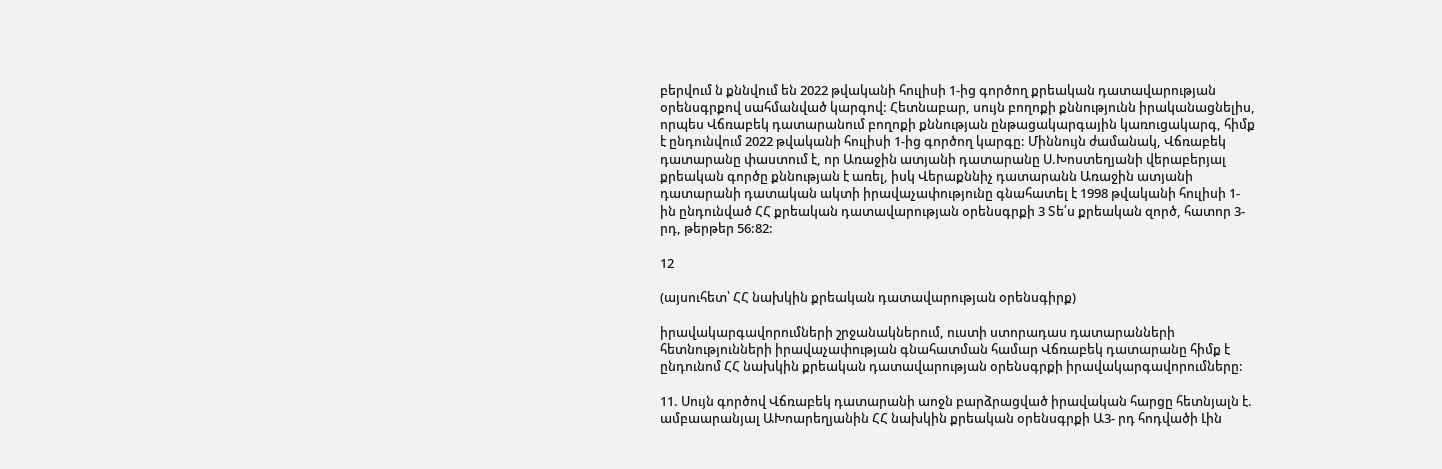բերվում ն քննվում են 2022 թվականի հուլիսի 1-ից գործող քրեական դատավարության օրենսգրքով սահմանված կարգով: Հետնաբար, սույն բողոքի քննությունն իրականացնելիս, որպես Վճռաբեկ դատարանում բողոքի քննության ընթացակարգային կառուցակարգ, հիմք է ընդունվում 2022 թվականի հուլիսի 1-ից գործող կարգը: Միննույն ժամանակ, Վճռաբեկ դատարանը փաստում է, որ Առաջին ատյանի դատարանը Ս.Խոստեղյանի վերաբերյալ քրեական գործը քննության է առել, իսկ Վերաքննիչ դատարանն Առաջին ատյանի դատարանի դատական ակտի իրավաչափությունը գնահատել է 1998 թվականի հուլիսի 1-ին ընդունված ՀՀ քրեական դատավարության օրենսգրքի 3 Տե՛ս քրեական զործ, հատոր 3-րդ, թերթեր 56:82:

12

(այսուհետ՝ ՀՀ նախկին քրեական դատավարության օրենսգիրք)

իրավակարգավորումների շրջանակներում, ուստի ստորադաս դատարանների հետնությունների իրավաչափության գնահատման համար Վճռաբեկ դատարանը հիմք է ընդունոմ ՀՀ նախկին քրեական դատավարության օրենսգրքի իրավակարգավորումները:

11. Սույն գործով Վճռաբեկ դատարանի աոջն բարձրացված իրավական հարցը հետնյալն է. ամբաարանյալ ԱԽոարեղյանին ՀՀ նախկին քրեական օրենսգրքի Ա3- րդ հոդվածի Լին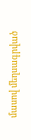մասով մեղսագրված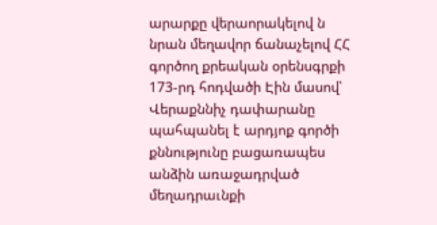արարքը վերաորակելով ն նրան մեղավոր ճանաչելով ՀՀ գործող քրեական օրենսգրքի 173-րդ հոդվածի Էին մասով՝ Վերաքննիչ դափարանը պահպանել է արդյոք գործի քննությունը բացառապես անձին առաջադրված մեղադրաւնքի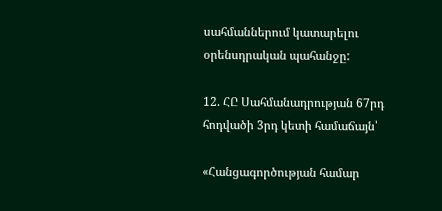սահմաններում կատարելու օրենսդրական պահանջը:

12. ՀԸ Սահմանադրության 67րդ հոդվածի 3րդ կետի համաճայն՝

«Հանցագործության համար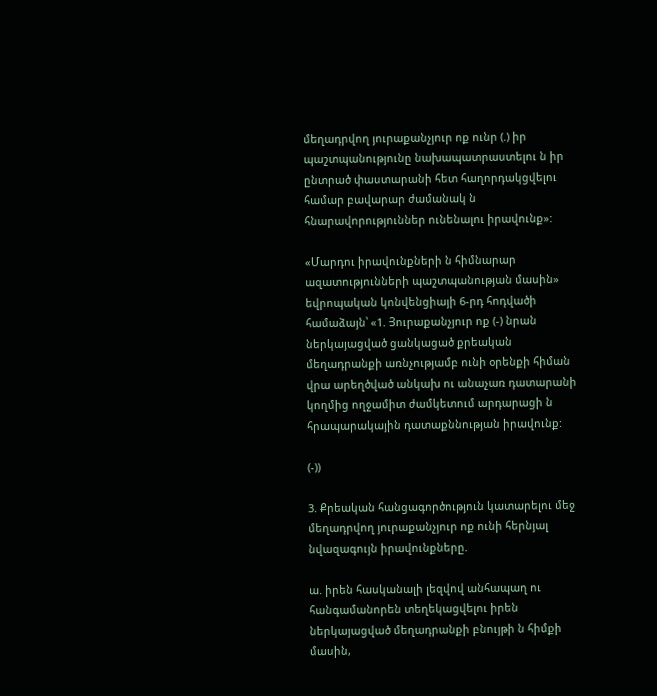մեղադրվող յուրաքանչյուր ոք ունր (.) իր պաշտպանությունը նախապատրաստելու ն իր ընտրած փաստարանի հետ հաղորդակցվելու համար բավարար ժամանակ ն հնարավորություններ ունենալու իրավունք»:

«Մարդու իրավունքների ն հիմնարար ազատությունների պաշտպանության մասին» եվրոպական կոնվենցիայի 6-րդ հոդվածի համաձայն՝ «1. Յուրաքանչյուր ոք (-) նրան ներկայացված ցանկացած քրեական մեղադրանքի առնչությամբ ունի օրենքի հիման վրա արեղծված անկախ ու անաչառ դատարանի կողմից ողջամիտ ժամկետում արդարացի ն հրապարակային դատաքննության իրավունք:

(-))

3. Քրեական հանցագործություն կատարելու մեջ մեղադրվող յուրաքանչյուր ոք ունի հերնյալ նվազագույն իրավունքները.

ա. իրեն հասկանալի լեզվով անհապաղ ու հանգամանորեն տեղեկացվելու իրեն ներկայացված մեղադրանքի բնույթի ն հիմքի մասին,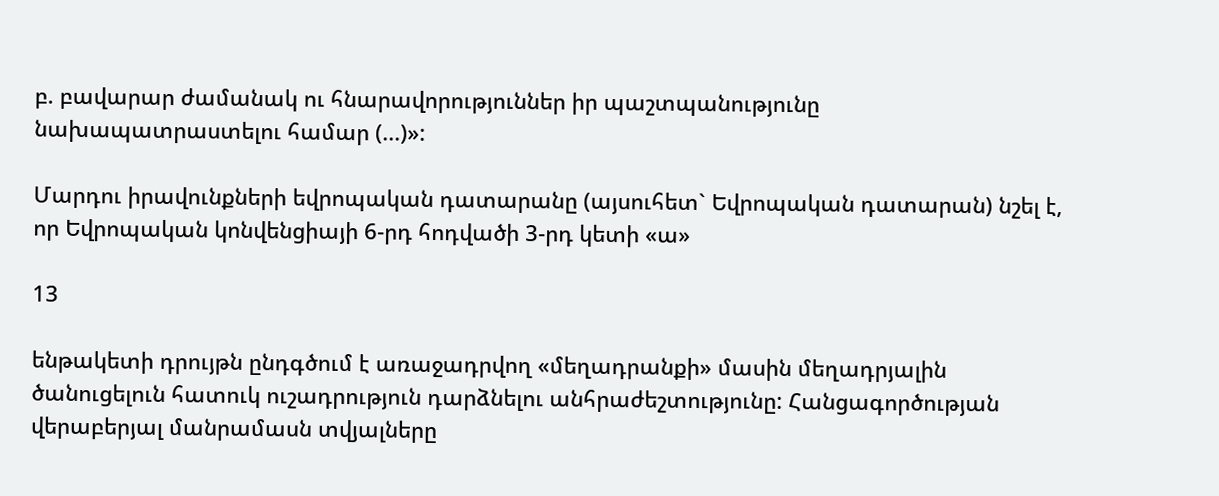բ. բավարար ժամանակ ու հնարավորություններ իր պաշտպանությունը նախապատրաստելու համար (...)»:

Մարդու իրավունքների եվրոպական դատարանը (այսուհետ` Եվրոպական դատարան) նշել է, որ Եվրոպական կոնվենցիայի 6-րդ հոդվածի 3-րդ կետի «ա»

13

ենթակետի դրույթն ընդգծում է առաջադրվող «մեղադրանքի» մասին մեղադրյալին ծանուցելուն հատուկ ուշադրություն դարձնելու անհրաժեշտությունը: Հանցագործության վերաբերյալ մանրամասն տվյալները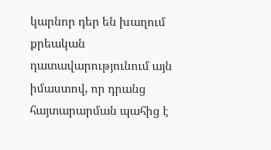կարնոր դեր են խաղում քրեական դատավարությունում այն իմաստով, որ դրանց հայտարարման պահից է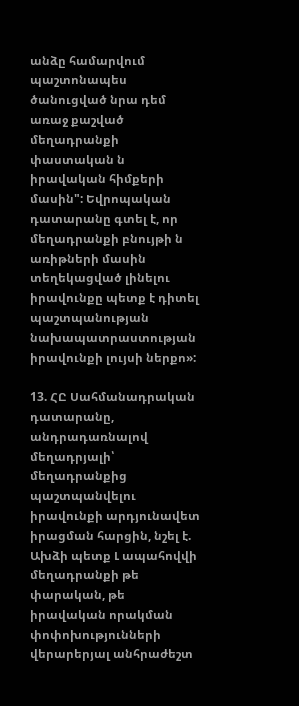անձը համարվում պաշտոնապես ծանուցված նրա դեմ առաջ քաշված մեղադրանքի փաստական ն իրավական հիմքերի մասին": Եվրոպական դատարանը գտել է, որ մեղադրանքի բնույթի ն առիթների մասին տեղեկացված լինելու իրավունքը պետք է դիտել պաշտպանության նախապատրաստության իրավունքի լույսի ներքո»:

13. ՀԸ Սահմանադրական դատարանը, անդրադառնալով մեղադրյալի՝ մեղադրանքից պաշտպանվելու իրավունքի արդյունավետ իրացման հարցին, նշել է. Ախձի պետք Լ ապահովվի մեղադրանքի թե փարական, թե իրավական որակման փոփոխությունների վերարերյալ անհրաժեշտ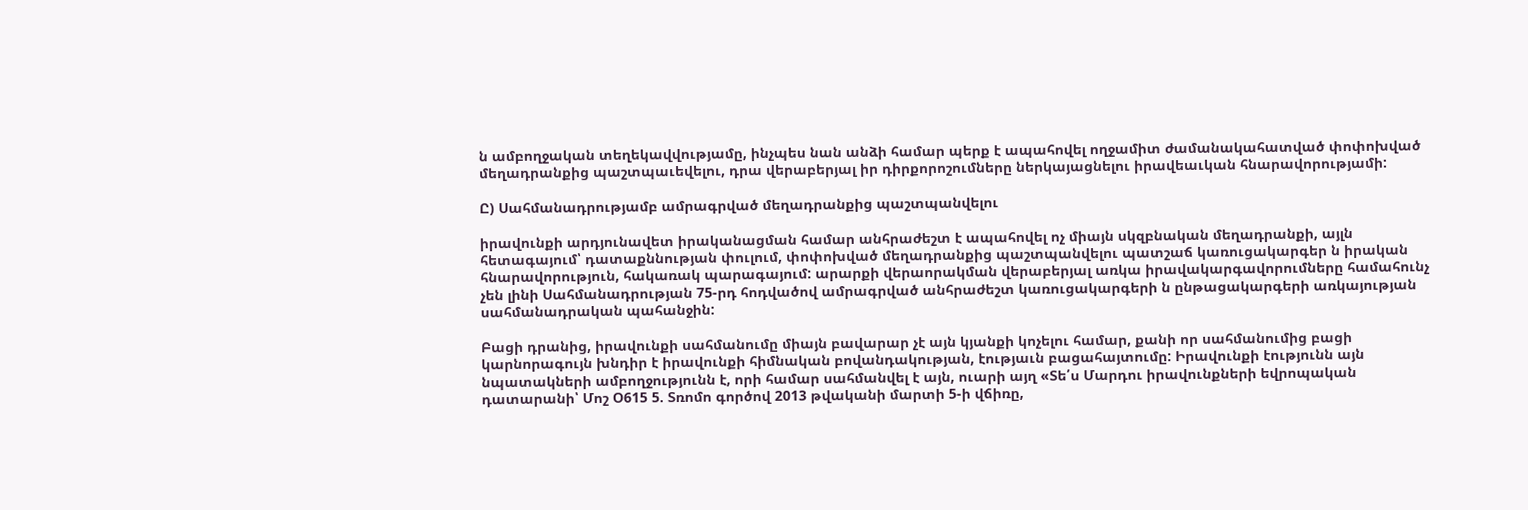ն ամբողջական տեղեկավվությամը, ինչպես նան անձի համար պերք է ապահովել ողջամիտ ժամանակահատված փոփոխված մեղադրանքից պաշտպաւեվելու, դրա վերաբերյալ իր դիրքորոշումները ներկայացնելու իրավեաւկան հնարավորությամի:

Ը) Սահմանադրությամբ ամրագրված մեղադրանքից պաշտպանվելու

իրավունքի արդյունավետ իրականացման համար անհրաժեշտ է ապահովել ոչ միայն սկզբնական մեղադրանքի, այլն հետագայում՝ դատաքննության փուլում, փոփոխված մեղադրանքից պաշտպանվելու պատշաճ կառուցակարգեր ն իրական հնարավորություն, հակառակ պարագայում: արարքի վերաորակման վերաբերյալ առկա իրավակարգավորումները համահունչ չեն լինի Սահմանադրության 75-րդ հոդվածով ամրագրված անհրաժեշտ կառուցակարգերի ն ընթացակարգերի առկայության սահմանադրական պահանջին:

Բացի դրանից, իրավունքի սահմանումը միայն բավարար չէ այն կյանքի կոչելու համար, քանի որ սահմանումից բացի կարնորագույն խնդիր է իրավունքի հիմնական բովանդակության, էությաւն բացահայտումը: Իրավունքի էությունն այն նպատակների ամբողջությունն է, որի համար սահմանվել է այն, ուարի այղ «Տե՛ս Մարդու իրավունքների եվրոպական դատարանի՝ Մոշ Օ615 5. Տռոմո գործով 2013 թվականի մարտի 5-ի վճիռը,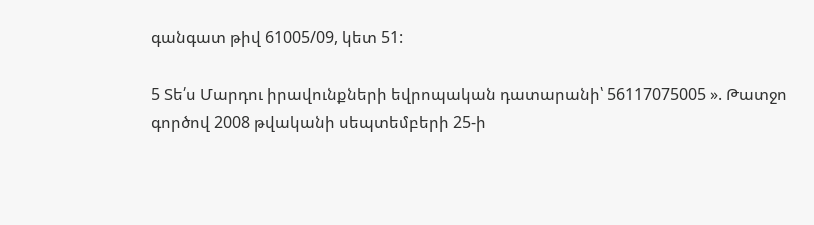գանգատ թիվ 61005/09, կետ 51:

5 Տե՛ս Մարդու իրավունքների եվրոպական դատարանի՝ 56117075005 ». Թատջո գործով 2008 թվականի սեպտեմբերի 25-ի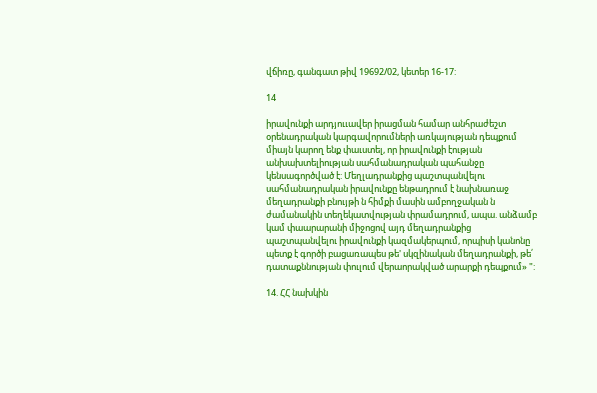վճիռը, գանգատ թիվ 19692/02, կետեր 16-17:

14

իրավունքի արդյոււավեր իրացման համար անհրաժեշտ օրենադրական կարգավորումների առկայության դեպքում միայն կարող ենք փաւստել, որ իրավունքի էության անխախտելիության սահմանադրական պահանջը կենսագործված է: Մեղլադրանքից պաշտպանվելու սահմանադրական իրավունքը ենթադրում է նախնառաջ մեղադրանքի բնույթի ն հիմքի մասին ամբողջական ն ժամանակին տեղեկատվության փրամադրում, ապա. անձամբ կամ փաարարանի միջոցով այդ մեղադրանքից պաշտպանվելու իրավունքի կազմակերպում, որպիսի կանոնը պետք է գործի բացառապես թե' սկզինական մեղադրանքի, թե՛ դատաքննության փուլում վերաորակված արարքի դեպքում» ":

14. ՀՀ նախկին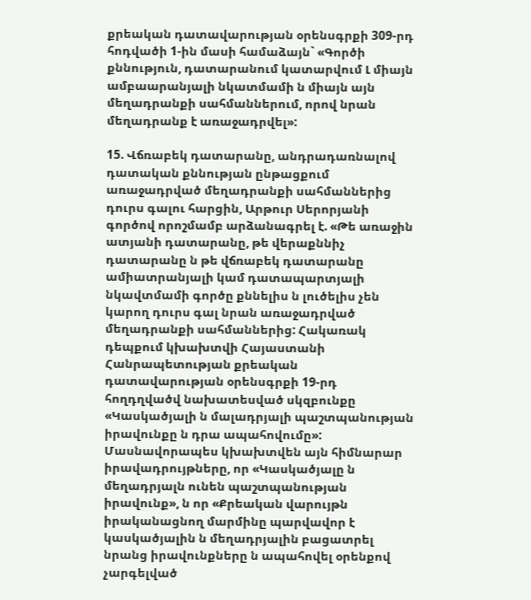քրեական դատավարության օրենսգրքի 309-րդ հոդվածի 1-ին մասի համաձայն` «Գործի քննություն, դատարանում կատարվում Լ միայն ամբաարանյալի նկատմամի ն միայն այն մեղադրանքի սահմաններում, որով նրան մեղադրանք է առաջադրվել»:

15. Վճռաբեկ դատարանը, անդրադառնալով դատական քննության ընթացքում առաջադրված մեղադրանքի սահմաններից դուրս գալու հարցին, Արթուր Սերորյանի գործով որոշմամբ արձանագրել է. «Թե առաջին ատյանի դատարանը, թե վերաքննիչ դատարանը ն թե վճռաբեկ դատարանը ամիատրանյալի կամ դատապարտյալի նկավտմամի գործը քննելիս ն լուծելիս չեն կարող դուրս գալ նրան առաջադրված մեղադրանքի սահմաններից: Հակառակ դեպքում կխախտվի Հայաստանի Հանրապետության քրեական դատավարության օրենսգրքի 19-րդ հողդղվածվ նախատեսված սկզբունքը «Կասկածյալի ն մալադրյալի պաշտպանության իրավունքը ն դրա ապահովումը»: Մասնավորապես կխախտվեն այն հիմնարար իրավադրույթները, որ «Կասկածյալը ն մեղադրյալն ունեն պաշտպանության իրավունք», ն որ «Քրեական վարույթն իրականացնող մարմինը պարվավոր է կասկածյալին ն մեղադրյալին բացատրել նրանց իրավունքները ն ապահովել օրենքով չարգելված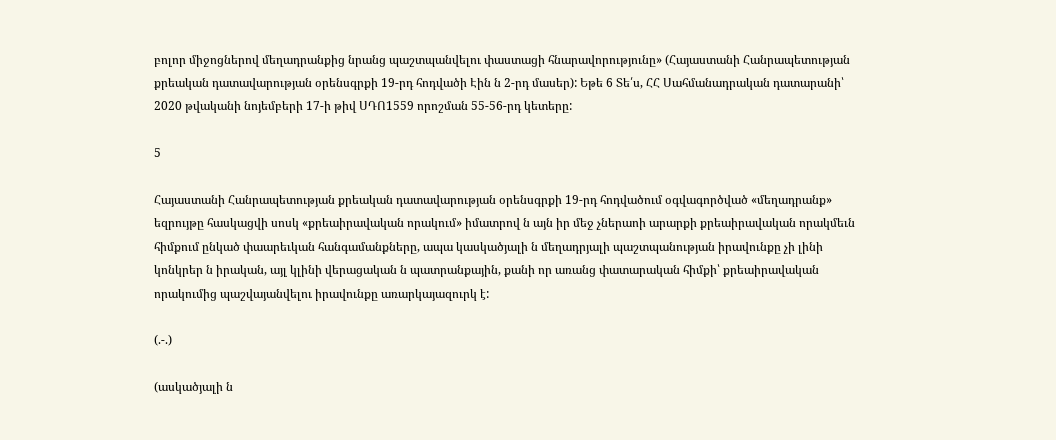բոլոր միջոցներով մեղադրանքից նրանց պաշտպանվելու փաստացի հնարավորությունը» (Հայաստանի Հանրապետության քրեական դատավարության օրենսգրքի 19-րդ հոդվածի Էին ն 2-րդ մասեր): Եթե 6 Տե՛ս, ՀՀ Սահմանադրական դատարանի՝ 2020 թվականի նոյեմբերի 17-ի թիվ ՍԴՈ1559 որոշման 55-56-րդ կետերը:

5

Հայաստանի Հանրապետության քրեական դատավարության օրենսգրքի 19-րդ հոդվածում օգվագործված «մեղադրանք» եզրույթը հասկացվի սոսկ «քրեաիրավական որակում» իմատրով ն այն իր մեջ չներաոի արարքի քրեաիրավական որակմեւն հիմքում ընկած փաարեւկան հանգամանքները, ապա կասկածյալի ն մեղադրյալի պաշտպանության իրավունքը չի լինի կոնկրեր ն իրական, այլ կլինի վերացական ն պատրանքային, քանի որ առանց փատարական հիմքի՝ քրեաիրավական որակումից պաշվայանվելու իրավունքը առարկայազուրկ է:

(.-.)

(ասկածյալի ն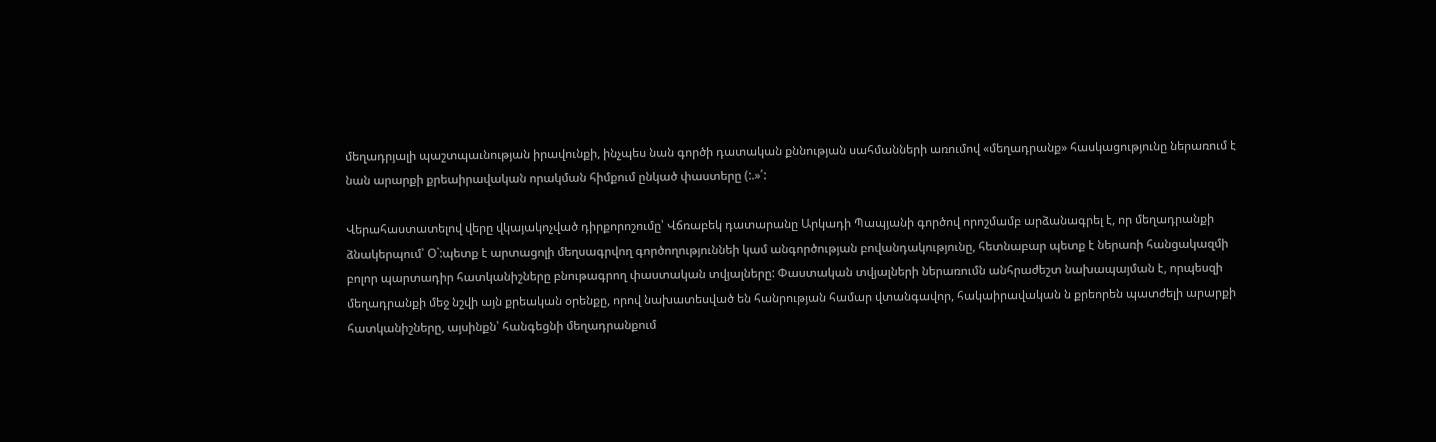մեղադրյալի պաշտպաւնության իրավունքի, ինչպես նան գործի դատական քննության սահմանների առումով «մեղադրանք» հասկացությունը ներառում է նան արարքի քրեաիրավական որակման հիմքում ընկած փաստերը (:.»՛:

Վերահաստատելով վերը վկայակոչված դիրքորոշումը՝ Վճռաբեկ դատարանը Արկադի Պապյանի գործով որոշմամբ արձանագրել է, որ մեղադրանքի ձնակերպում՝ Օ`:պետք է արտացոլի մեղսագրվող գործողություննեի կամ անգործության բովանդակությունը, հետնաբար պետք է ներառի հանցակազմի բոլոր պարտադիր հատկանիշները բնութագրող փաստական տվյալները: Փաստական տվյալների ներառումն անհրաժեշտ նախապայման է, որպեսզի մեղադրանքի մեջ նշվի այն քրեական օրենքը, որով նախատեսված են հանրության համար վտանգավոր, հակաիրավական ն քրեորեն պատժելի արարքի հատկանիշները, այսինքն՝ հանգեցնի մեղադրանքում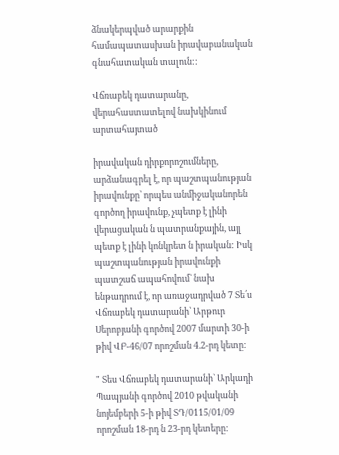ձնակերպված արարքին համապատասխան իրավաբանական գնահատական տալուն::

Վճռաբեկ դատարանը, վերահաստատելով նախկինում արտահայտած

իրավական դիրքորոշումները, արձանագրել է, որ պաշտպանության իրավունքը՝ որպես անմիջականորեն գործող իրավունք, չպետք է լինի վերացական ն պատրանքային, այլ պետք է լինի կոնկրետ ն իրական: Իսկ պաշտպանության իրավունքի պատշաճ ապահովում` նախ ենթադրում է, որ առաջադրված 7 Տե՛ս Վճռաբեկ դատարանի՝ Արթուր Սերոբյանի գործով 2007 մարտի 30-ի թիվ ՎԲ-46/07 որոշման 4.2-րդ կետը:

" Տես Վճռաբեկ դատարանի` Արկադի Պապյանի գործով 2010 թվականի նոյեմբերի 5-ի թիվ ՏԴ/0115/01/09 որոշման 18-րդ ն 23-րդ կետերը: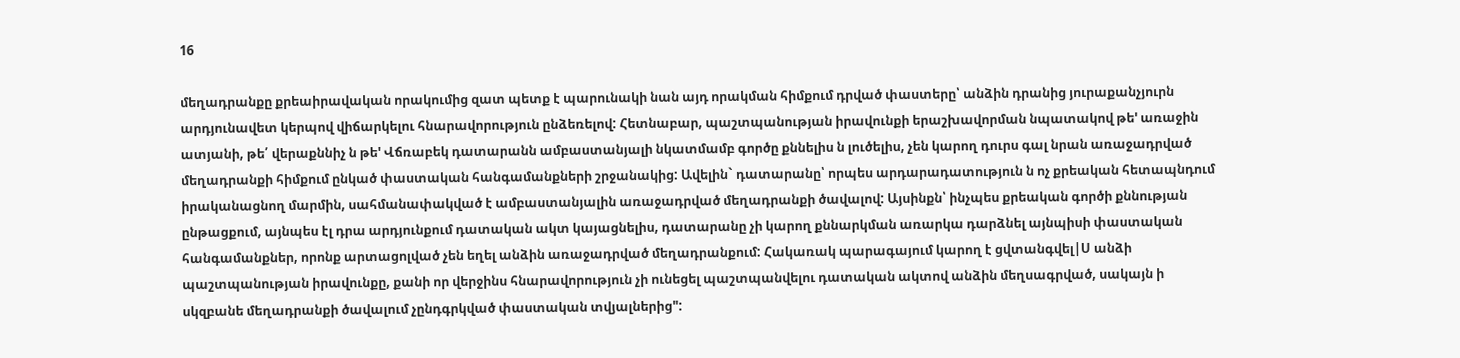16

մեղադրանքը քրեաիրավական որակումից զատ պետք է պարունակի նան այդ որակման հիմքում դրված փաստերը՝ անձին դրանից յուրաքանչյուրն արդյունավետ կերպով վիճարկելու հնարավորություն ընձեռելով: Հետնաբար, պաշտպանության իրավունքի երաշխավորման նպատակով թե' առաջին ատյանի, թե՛ վերաքննիչ ն թե' Վճռաբեկ դատարանն ամբաստանյալի նկատմամբ գործը քննելիս ն լուծելիս, չեն կարող դուրս գալ նրան առաջադրված մեղադրանքի հիմքում ընկած փաստական հանգամանքների շրջանակից: Ավելին` դատարանը՝ որպես արդարադատություն ն ոչ քրեական հետապնդում իրականացնող մարմին, սահմանափակված է ամբաստանյալին առաջադրված մեղադրանքի ծավալով: Այսինքն՝ ինչպես քրեական գործի քննության ընթացքում, այնպես էլ դրա արդյունքում դատական ակտ կայացնելիս, դատարանը չի կարող քննարկման առարկա դարձնել այնպիսի փաստական հանգամանքներ, որոնք արտացոլված չեն եղել անձին առաջադրված մեղադրանքում: Հակառակ պարագայում կարող է ցվտանգվել|Ս անձի պաշտպանության իրավունքը, քանի որ վերջինս հնարավորություն չի ունեցել պաշտպանվելու դատական ակտով անձին մեղսագրված, սակայն ի սկզբանե մեղադրանքի ծավալում չընդգրկված փաստական տվյալներից":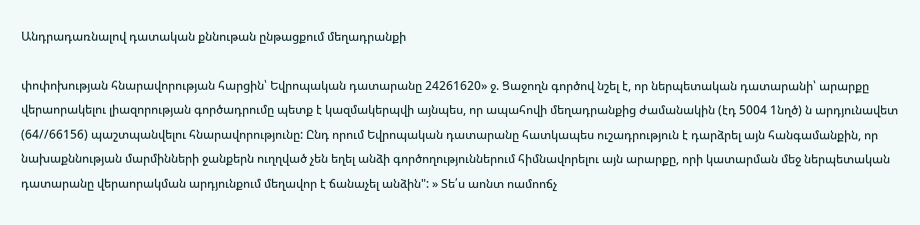Անդրադառնալով դատական քննութան ընթացքում մեղադրանքի

փոփոխության հնարավորության հարցին՝ Եվրոպական դատարանը 24261620» ջ. Ցաջողն գործով նշել է, որ ներպետական դատարանի՝ արարքը վերաորակելու լիազորության գործադրումը պետք է կազմակերպվի այնպես, որ ապահովի մեղադրանքից ժամանակին (էդ 5004 1նղծ) ն արդյունավետ (64//66156) պաշտպանվելու հնարավորությունը: Ընդ որում Եվրոպական դատարանը հատկապես ուշադրություն է դարձրել այն հանգամանքին, որ նախաքննության մարմինների ջանքերն ուղղված չեն եղել անձի գործողություններում հիմնավորելու այն արարքը, որի կատարման մեջ ներպետական դատարանը վերաորակման արդյունքում մեղավոր է ճանաչել անձին": » Տե՛ս աոնտ ոամոոճչ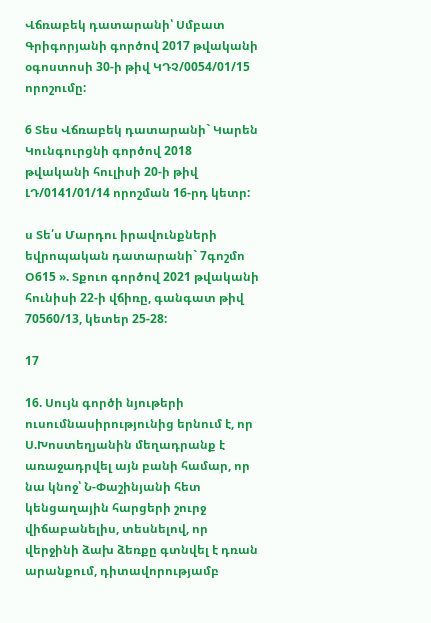Վճռաբեկ դատարանի՝ Սմբատ Գրիգորյանի գործով 2017 թվականի օգոստոսի 30-ի թիվ ԿԴՉ/0054/01/15 որոշումը:

6 Տես Վճռաբեկ դատարանի` Կարեն Կունգուրցնի գործով 2018 թվականի հուլիսի 20-ի թիվ ԼԴ/0141/01/14 որոշման 16-րդ կետր:

ս Տե՛ս Մարդու իրավունքների եվրոպական դատարանի` 7գոշմո Օ615 ». Տքուո գործով 2021 թվականի հունիսի 22-ի վճիռը, գանգատ թիվ 70560/13, կետեր 25-28:

17

16. Սույն գործի նյութերի ուսումնասիրությունից երնում է, որ Ս.Խոստեղյանին մեղադրանք է առաջադրվել այն բանի համար, որ նա կնոջ՝ Ն-Փաշինյանի հետ կենցաղային հարցերի շուրջ վիճաբանելիս, տեսնելով, որ վերջինի ձախ ձեռքը գտնվել է դռան արանքում, դիտավորությամբ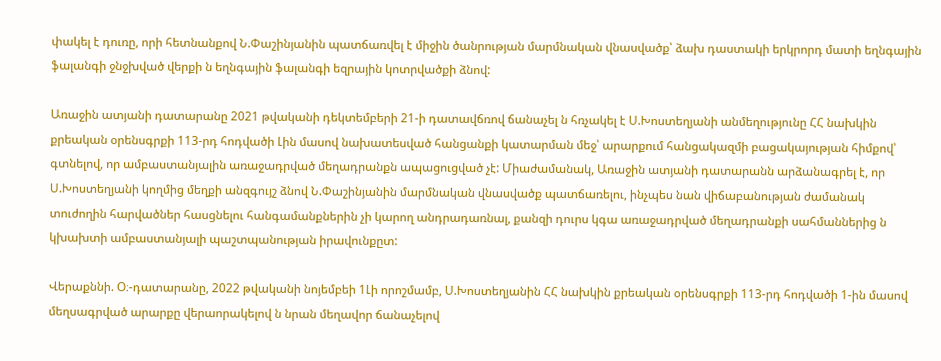փակել է դուռը, որի հետնանքով Ն.Փաշինյանին պատճառվել է միջին ծանրության մարմնական վնասվածք՝ ձախ դաստակի երկրորդ մատի եղնգային ֆալանգի ջնջխված վերքի ն եղնգային ֆալանգի եզրային կոտրվածքի ձնով:

Առաջին ատյանի դատարանը 2021 թվականի դեկտեմբերի 21-ի դատավճռով ճանաչել ն հռչակել է Ս.Խոստեղյանի անմեղությունը ՀՀ նախկին քրեական օրենսգրքի 113-րդ հոդվածի Լին մասով նախատեսված հանցանքի կատարման մեջ՝ արարքում հանցակազմի բացակայության հիմքով՝ գտնելով, որ ամբաստանյալին առաջադրված մեղադրանքն ապացուցված չէ: Միաժամանակ, Առաջին ատյանի դատարանն արձանագրել է, որ Ս.Խոստեղյանի կողմից մեղքի անզգույշ ձնով Ն.Փաշինյանին մարմնական վնասվածք պատճառելու, ինչպես նան վիճաբանության ժամանակ տուժողին հարվածներ հասցնելու հանգամանքներին չի կարող անդրադառնալ, քանզի դուրս կգա առաջադրված մեղադրանքի սահմաններից ն կխախտի ամբաստանյալի պաշտպանության իրավունքըտ:

Վերաքննի. Օ։-դատարանը, 2022 թվականի նոյեմբեի 1Լի որոշմամբ, Ս.Խոստեղյանին ՀՀ նախկին քրեական օրենսգրքի 113-րդ հոդվածի 1-ին մասով մեղսագրված արարքը վերաորակելով ն նրան մեղավոր ճանաչելով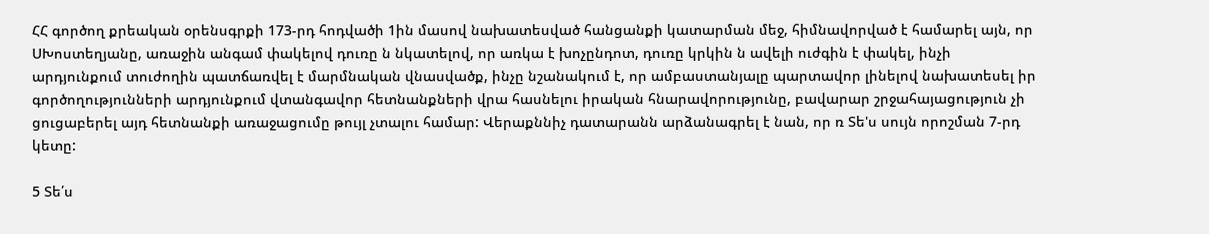ՀՀ գործող քրեական օրենսգրքի 173-րդ հոդվածի 1ին մասով նախատեսված հանցանքի կատարման մեջ, հիմնավորված է համարել այն, որ ՍԽոստեղյանը, առաջին անգամ փակելով դուռը ն նկատելով, որ առկա է խոչընդոտ, դուռը կրկին ն ավելի ուժգին է փակել, ինչի արդյունքում տուժողին պատճառվել է մարմնական վնասվածք, ինչը նշանակում է, որ ամբաստանյալը պարտավոր լինելով նախատեսել իր գործողությունների արդյունքում վտանգավոր հետնանքների վրա հասնելու իրական հնարավորությունը, բավարար շրջահայացություն չի ցուցաբերել այդ հետնանքի առաջացումը թույլ չտալու համար: Վերաքննիչ դատարանն արձանագրել է նան, որ ռ Տե'ս սույն որոշման 7-րդ կետը:

5 Տե՛ս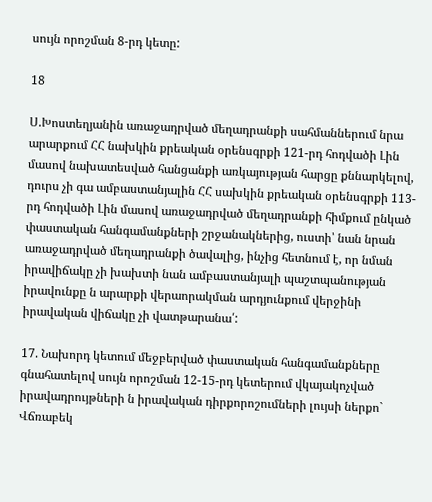սույն որոշման 8-րդ կետը:

18

Ս.Խոստեղյանին առաջադրված մեղադրանքի սահմաններում նրա արարքում ՀՀ նախկին քրեական օրենսգրքի 121-րդ հոդվածի Լին մասով նախատեսված հանցանքի առկայության հարցը քննարկելով, դուրս չի գա ամբաստանյալին ՀՀ սախկին քրեական օրենսգրքի 113-րդ հոդվածի Լին մասով առաջադրված մեղադրանքի հիմքում ընկած փաստական հանգամանքների շրջանակներից, ուստի՝ նան նրան առաջադրված մեղադրանքի ծավալից, ինչից հետնում է, որ նման իրավիճակը չի խախտի նան ամբաստանյալի պաշտպանության իրավունքը ն արարքի վերաորակման արդյունքում վերջինի իրավական վիճակը չի վատթարանա՛:

17. Նախորդ կետում մեջբերված փաստական հանգամանքները գնահատելով սույն որոշման 12-15-րդ կետերում վկայակոչված իրավադրույթների ն իրավական դիրքորոշումների լույսի ներքո` Վճռաբեկ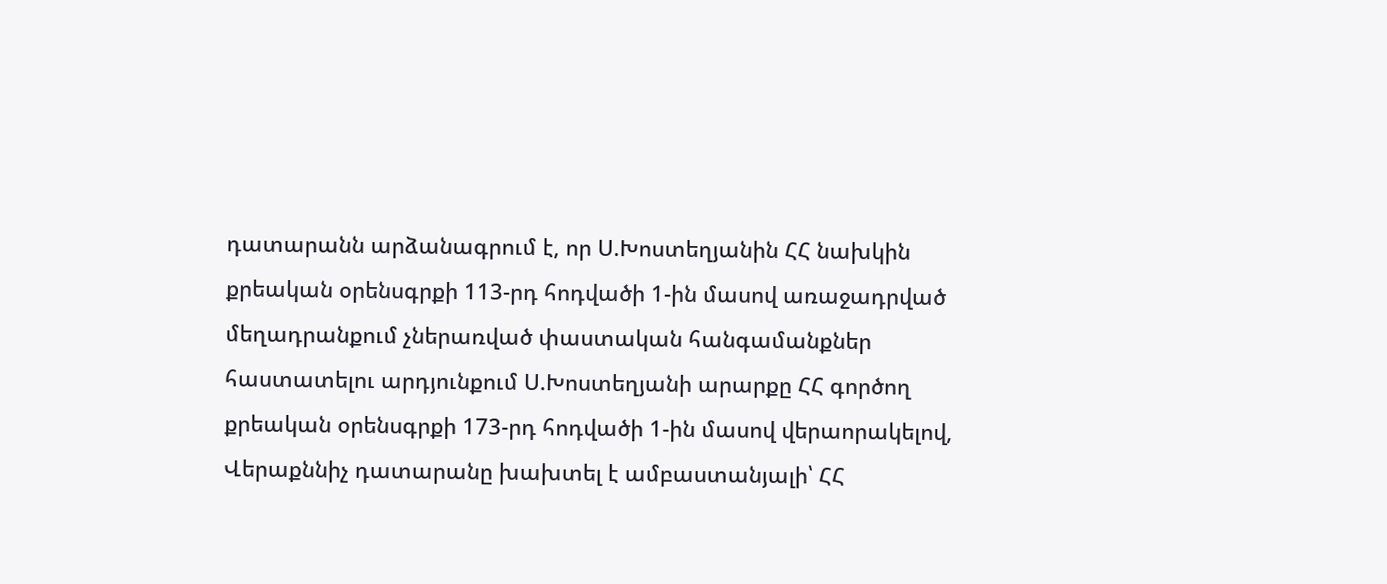դատարանն արձանագրում է, որ Ս.Խոստեղյանին ՀՀ նախկին քրեական օրենսգրքի 113-րդ հոդվածի 1-ին մասով առաջադրված մեղադրանքում չներառված փաստական հանգամանքներ հաստատելու արդյունքում Ս.Խոստեղյանի արարքը ՀՀ գործող քրեական օրենսգրքի 173-րդ հոդվածի 1-ին մասով վերաորակելով, Վերաքննիչ դատարանը խախտել է ամբաստանյալի՝ ՀՀ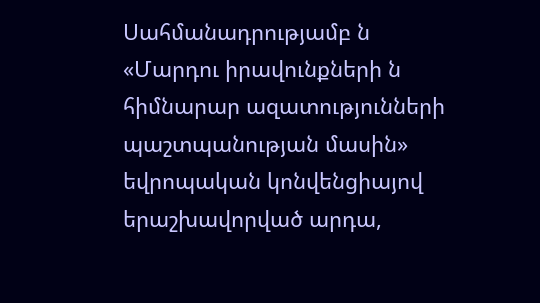Սահմանադրությամբ ն «Մարդու իրավունքների ն հիմնարար ազատությունների պաշտպանության մասին» եվրոպական կոնվենցիայով երաշխավորված արդա,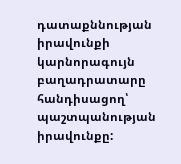դատաքննության իրավունքի կարնորագույն բաղադրատարը հանդիսացող՝ պաշտպանության իրավունքը: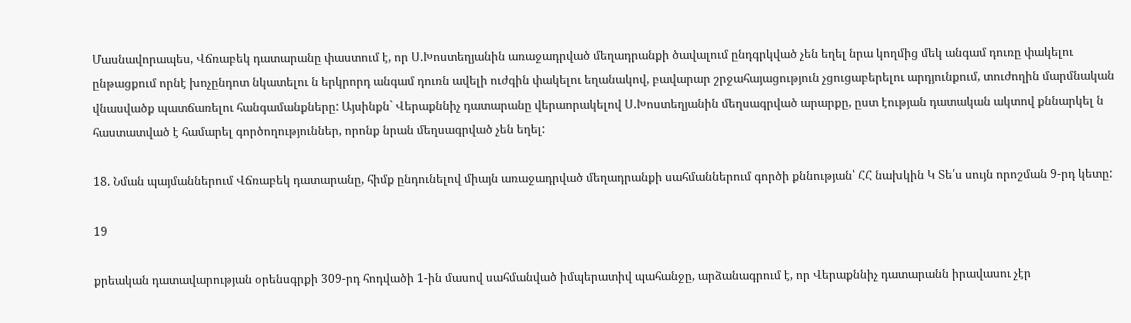Մասնավորապես, Վճռաբեկ դատարանը փաստում է, որ Ս.Խոստեղյանին առաջադրված մեղադրանքի ծավալում ընդգրկված չեն եղել նրա կողմից մեկ անգամ դուռը փակելու ընթացքում որնէ խոչընդոտ նկատելու ն երկրորդ անգամ դուռն ավելի ուժգին փակելու եղանակով, բավարար շրջահայացություն չցուցաբերելու արդյունքում, տուժողին մարմնական վնասվածք պատճառելու հանգամանքները: Այսինքն` Վերաքննիչ դատարանը վերաորակելով Ս.Խոստեղյանին մեղսագրված արարքը, ըստ էության դատական ակտով քննարկել ն հաստատված է համարել գործողություններ, որոնք նրան մեղսագրված չեն եղել:

18. Նման պայմաններում Վճռաբեկ դատարանը, հիմք ընդունելով միայն առաջադրված մեղադրանքի սահմաններում գործի քննության՝ ՀՀ նախկին Կ Տե՛ս սույն որոշման 9-րդ կետը:

19

քրեական դատավարության օրենսգրքի 309-րդ հոդվածի 1-ին մասով սահմանված իմպերատիվ պահանջը, արձանագրում է, որ Վերաքննիչ դատարանն իրավասու չէր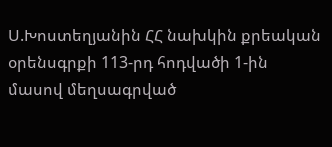Ս.Խոստեղյանին ՀՀ նախկին քրեական օրենսգրքի 113-րդ հոդվածի 1-ին մասով մեղսագրված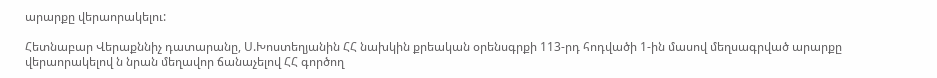արարքը վերաորակելու:

Հետնաբար Վերաքննիչ դատարանը, Ս.Խոստեղյանին ՀՀ նախկին քրեական օրենսգրքի 113-րդ հոդվածի 1-ին մասով մեղսագրված արարքը վերաորակելով ն նրան մեղավոր ճանաչելով ՀՀ գործող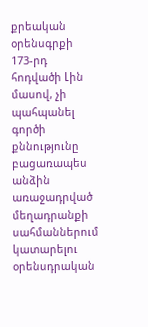քրեական օրենսգրքի 173-րդ հոդվածի Լին մասով, չի պահպանել գործի քննությունը բացառապես անձին առաջադրված մեղադրանքի սահմաններում կատարելու օրենսդրական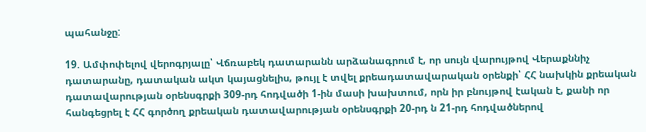պահանջը:

19. Ամփոփելով վերոգրյալը՝ Վճռաբեկ դատարանն արձանագրում է, որ սույն վարույթով Վերաքննիչ դատարանը, դատական ակտ կայացնելիս, թույլ է տվել քրեադատավարական օրենքի՝ ՀՀ նախկին քրեական դատավարության օրենսգրքի 309-րդ հոդվածի 1-ին մասի խախտում, որն իր բնույթով էական է, քանի որ հանգեցրել է ՀՀ գործող քրեական դատավարության օրենսգրքի 20-րդ ն 21-րդ հոդվածներով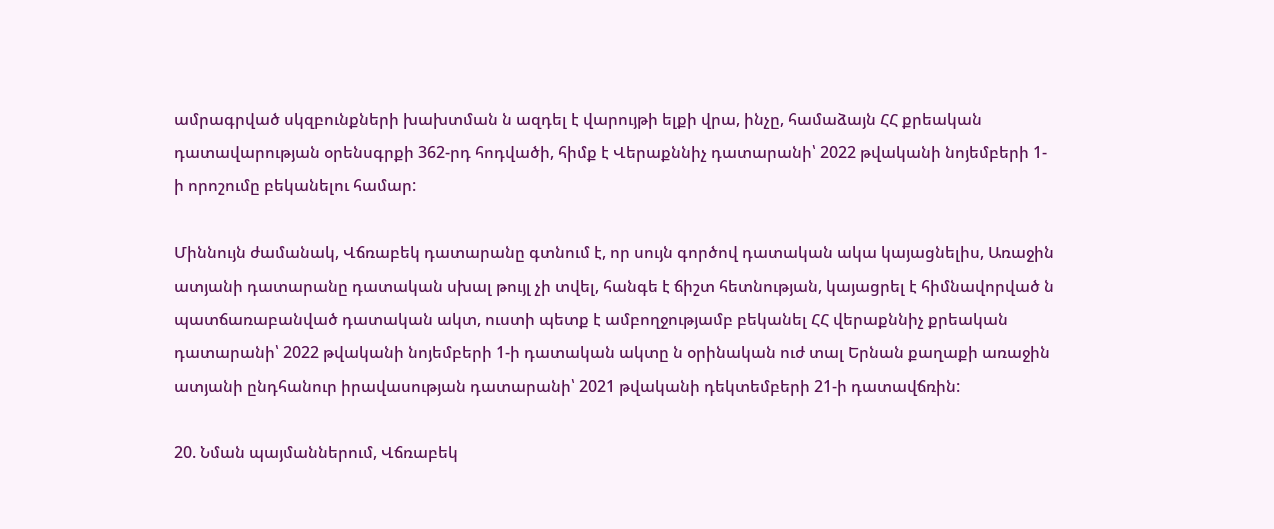ամրագրված սկզբունքների խախտման ն ազդել է վարույթի ելքի վրա, ինչը, համաձայն ՀՀ քրեական դատավարության օրենսգրքի 362-րդ հոդվածի, հիմք է Վերաքննիչ դատարանի՝ 2022 թվականի նոյեմբերի 1-ի որոշումը բեկանելու համար:

Միննույն ժամանակ, Վճռաբեկ դատարանը գտնում է, որ սույն գործով դատական ակա կայացնելիս, Առաջին ատյանի դատարանը դատական սխալ թույլ չի տվել, հանգե է ճիշտ հետնության, կայացրել է հիմնավորված ն պատճառաբանված դատական ակտ, ուստի պետք է ամբողջությամբ բեկանել ՀՀ վերաքննիչ քրեական դատարանի՝ 2022 թվականի նոյեմբերի 1-ի դատական ակտը ն օրինական ուժ տալ Երնան քաղաքի առաջին ատյանի ընդհանուր իրավասության դատարանի՝ 2021 թվականի դեկտեմբերի 21-ի դատավճռին:

20. Նման պայմաններում, Վճռաբեկ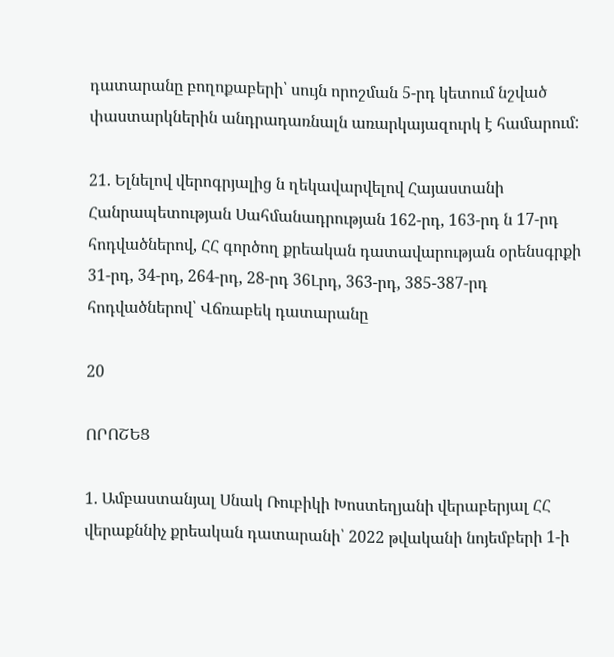դատարանը բողոքաբերի՝ սույն որոշման 5-րդ կետում նշված փաստարկներին անդրադառնալն առարկայազուրկ է համարում:

21. Ելնելով վերոգրյալից ն ղեկավարվելով Հայաստանի Հանրապետության Սահմանադրության 162-րդ, 163-րդ ն 17-րդ հոդվածներով, ՀՀ գործող քրեական դատավարության օրենսգրքի 31-րդ, 34-րդ, 264-րդ, 28-րդ 36Լրդ, 363-րդ, 385-387-րդ հոդվածներով՝ Վճռաբեկ դատարանը

20

ՈՐՈՇԵՑ

1. Ամբաստանյալ Սնակ Ռուբիկի Խոստեղյանի վերաբերյալ ՀՀ վերաքննիչ քրեական դատարանի՝ 2022 թվականի նոյեմբերի 1-ի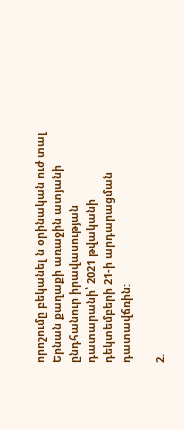որոշումը բեկանել ն օրինական ուժ տալ Երնան քաղաքի առաջին ատյանի ընդհանուր իրավասության դատարանի՝ 2021 թվականի դեկտեմբերի 21-ի արդարացման դատավճռին:

2.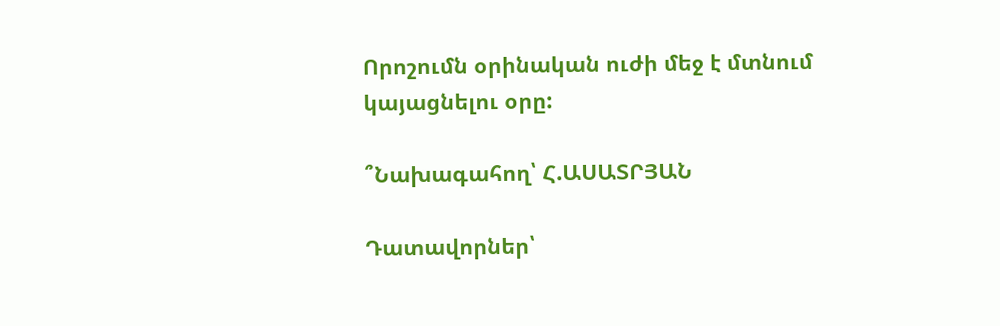Որոշումն օրինական ուժի մեջ է մտնում կայացնելու օրը:

՞Նախագահող՝ Հ.ԱՍԱՏՐՅԱՆ

Դատավորներ՝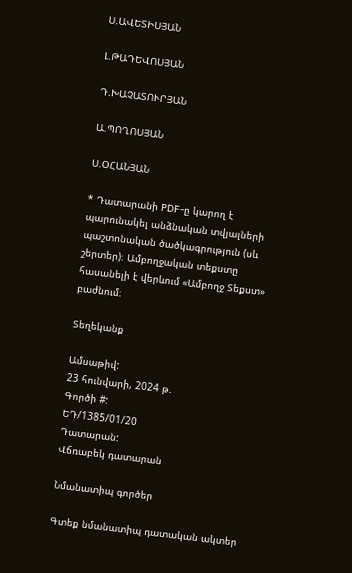Ս.ԱՎԵՏԻՍՅԱՆ

Լ.ԹԱԴԵՎՈՍՅԱՆ

Դ.ԽԱՉԱՏՈՒՐՅԱՆ

Ա.ՊՈՂՈՍՅԱՆ

Ս.ՕՀԱՆՅԱՆ

* Դատարանի PDF-ը կարող է պարունակել անձնական տվյալների պաշտոնական ծածկագրություն (սև շերտեր)։ Ամբողջական տեքստը հասանելի է վերևում «Ամբողջ Տեքստ» բաժնում։

Տեղեկանք

Ամսաթիվ:
23 հունվարի, 2024 թ.
Գործի #:
ԵԴ/1385/01/20
Դատարան:
Վճռաբեկ դատարան

Նմանատիպ գործեր

Գտեք նմանատիպ դատական ակտեր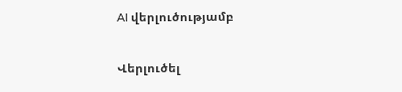AI վերլուծությամբ

Վերլուծել